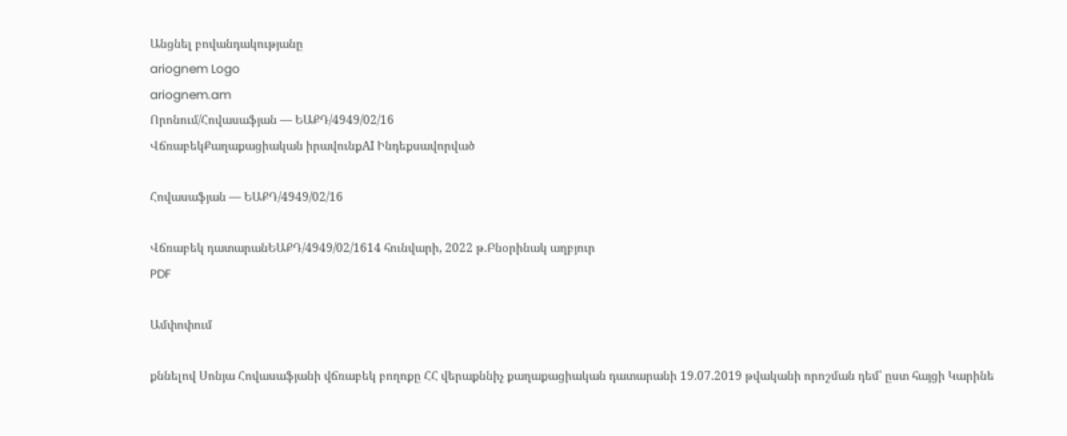Անցնել բովանդակությանը
ariognem Logo
ariognem.am
Որոնում/Հովասաֆյան — ԵԱՔԴ/4949/02/16
ՎճռաբեկՔաղաքացիական իրավունքAI Ինդեքսավորված

Հովասաֆյան — ԵԱՔԴ/4949/02/16

Վճռաբեկ դատարանԵԱՔԴ/4949/02/1614 հունվարի, 2022 թ.Բնօրինակ աղբյուր
PDF

Ամփոփում

քննելով Սոնյա Հովասաֆյանի վճռաբեկ բողոքը ՀՀ վերաքննիչ քաղաքացիական դատարանի 19.07.2019 թվականի որոշման դեմ՝ ըստ հայցի Կարինե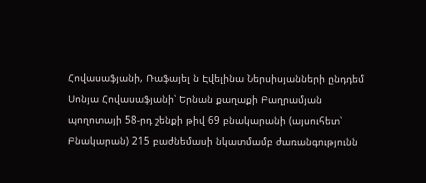Հովասաֆյանի, Ռաֆայել ն Էվելինա Ներսիսյանների ընդդեմ Սոնյա Հովասաֆյանի՝ Երնան քաղաքի Բաղրամյան պողոտայի 58-րդ շենքի թիվ 69 բնակարանի (այսուհետ՝ Բնակարան) 215 բաժնեմասի նկատմամբ ժառանգությունն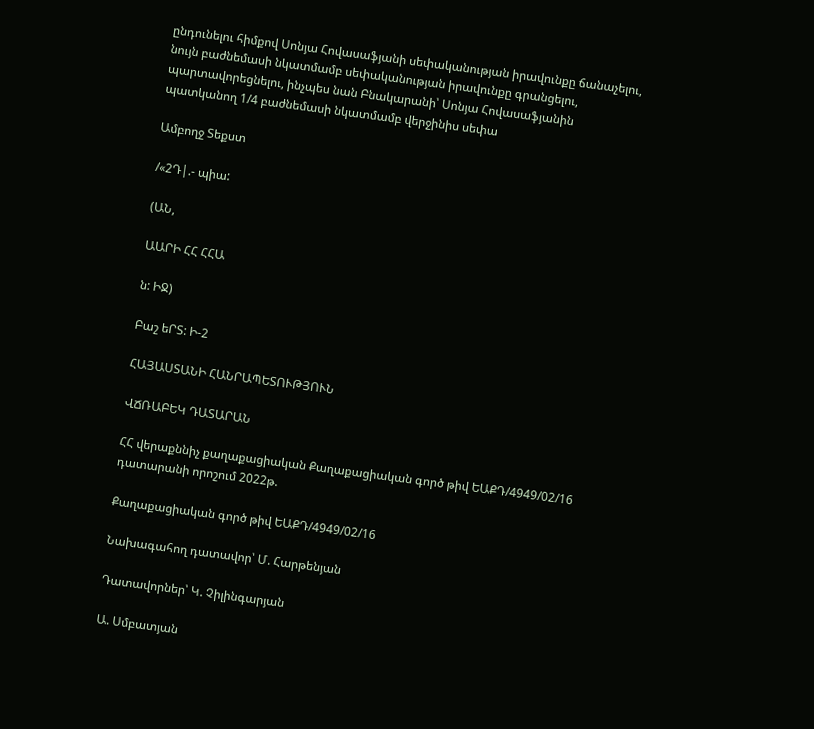ընդունելու հիմքով Սոնյա Հովասաֆյանի սեփականության իրավունքը ճանաչելու, նույն բաժնեմասի նկատմամբ սեփականության իրավունքը գրանցելու, պարտավորեցնելու, ինչպես նան Բնակարանի՝ Սոնյա Հովասաֆյանին պատկանող 1/4 բաժնեմասի նկատմամբ վերջինիս սեփա

Ամբողջ Տեքստ

/«2Դ|.- պիա:

(ԱՆ,

ԱԱՐԻ ՀՀ ՀՀԱ

ն: ԻՋ)

Բաշ եՐՏ: Ի-2

ՀԱՅԱՍՏԱՆԻ ՀԱՆՐԱՊԵՏՈՒԹՅՈՒՆ

ՎՃՌԱԲԵԿ ԴԱՏԱՐԱՆ

ՀՀ վերաքննիչ քաղաքացիական Քաղաքացիական գործ թիվ ԵԱՔԴ/4949/02/16 դատարանի որոշում 2022թ.

Քաղաքացիական գործ թիվ ԵԱՔԴ/4949/02/16

Նախագահող դատավոր՝ Մ. Հարթենյան

Դատավորներ՝ Կ. Չիլինգարյան

Ա. Սմբատյան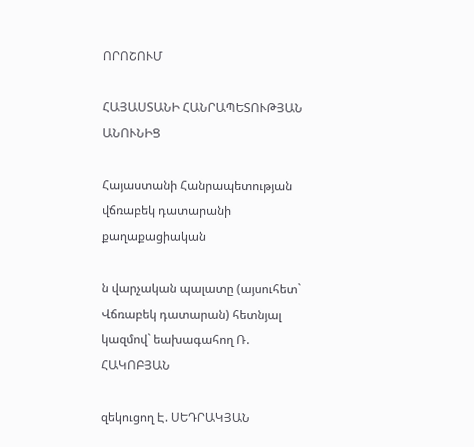ՈՐՈՇՈՒՄ

ՀԱՅԱՍՏԱՆԻ ՀԱՆՐԱՊԵՏՈՒԹՅԱՆ ԱՆՈՒՆԻՑ

Հայաստանի Հանրապետության վճռաբեկ դատարանի քաղաքացիական

ն վարչական պալատը (այսուհետ` Վճռաբեկ դատարան) հետնյալ կազմով` եախագահող Ռ. ՀԱԿՈԲՅԱՆ

զեկուցող Է. ՍԵԴՐԱԿՅԱՆ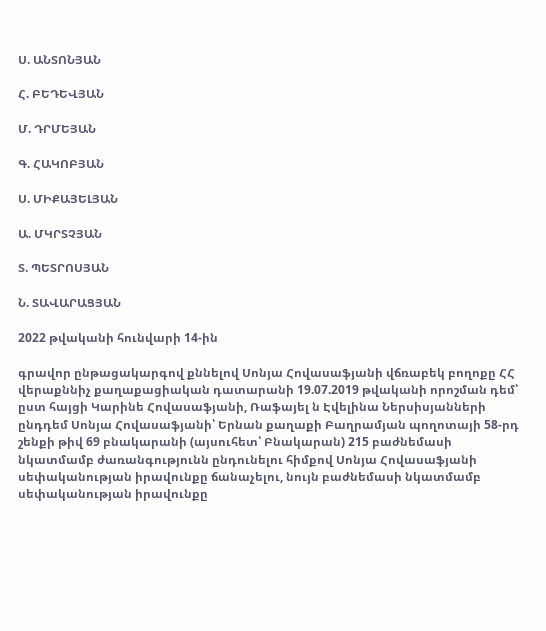Ս. ԱՆՏՈՆՅԱՆ

Հ. ԲԵԴԵՎՅԱՆ

Մ. ԴՐՄԵՅԱՆ

Գ. ՀԱԿՈԲՅԱՆ

Ս. ՄԻՔԱՅԵԼՅԱՆ

Ա. ՄԿՐՏՉՅԱՆ

Տ. ՊԵՏՐՈՍՅԱՆ

Ն. ՏԱՎԱՐԱՑՅԱՆ

2022 թվականի հունվարի 14-ին

գրավոր ընթացակարգով քննելով Սոնյա Հովասաֆյանի վճռաբեկ բողոքը ՀՀ վերաքննիչ քաղաքացիական դատարանի 19.07.2019 թվականի որոշման դեմ՝ ըստ հայցի Կարինե Հովասաֆյանի, Ռաֆայել ն Էվելինա Ներսիսյանների ընդդեմ Սոնյա Հովասաֆյանի՝ Երնան քաղաքի Բաղրամյան պողոտայի 58-րդ շենքի թիվ 69 բնակարանի (այսուհետ՝ Բնակարան) 215 բաժնեմասի նկատմամբ ժառանգությունն ընդունելու հիմքով Սոնյա Հովասաֆյանի սեփականության իրավունքը ճանաչելու, նույն բաժնեմասի նկատմամբ սեփականության իրավունքը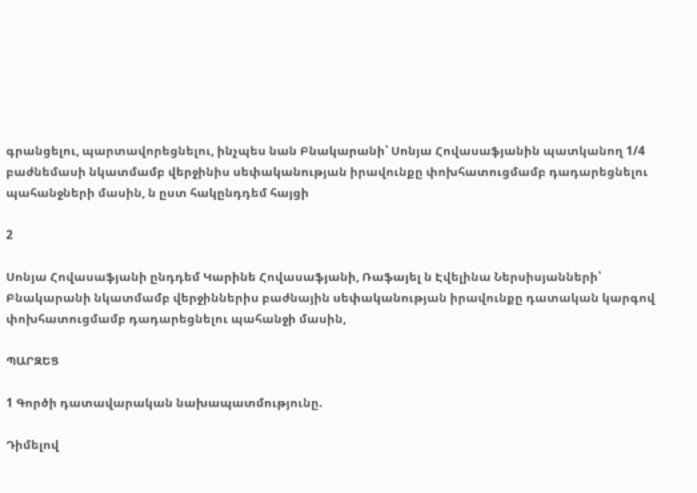գրանցելու, պարտավորեցնելու, ինչպես նան Բնակարանի՝ Սոնյա Հովասաֆյանին պատկանող 1/4 բաժնեմասի նկատմամբ վերջինիս սեփականության իրավունքը փոխհատուցմամբ դադարեցնելու պահանջների մասին, ն ըստ հակընդդեմ հայցի

2

Սոնյա Հովասաֆյանի ընդդեմ Կարինե Հովասաֆյանի, Ռաֆայել ն Էվելինա Ներսիսյանների՝ Բնակարանի նկատմամբ վերջիններիս բաժնային սեփականության իրավունքը դատական կարգով փոխհատուցմամբ դադարեցնելու պահանջի մասին,

ՊԱՐԶԵՑ

1 Գործի դատավարական նախապատմությունը.

Դիմելով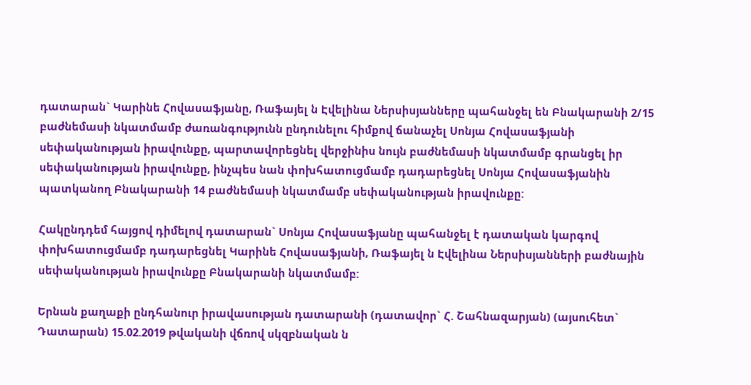դատարան` Կարինե Հովասաֆյանը, Ռաֆայել ն Էվելինա Ներսիսյանները պահանջել են Բնակարանի 2/15 բաժնեմասի նկատմամբ ժառանգությունն ընդունելու հիմքով ճանաչել Սոնյա Հովասաֆյանի սեփականության իրավունքը, պարտավորեցնել վերջինիս նույն բաժնեմասի նկատմամբ գրանցել իր սեփականության իրավունքը, ինչպես նան փոխհատուցմամբ դադարեցնել Սոնյա Հովասաֆյանին պատկանող Բնակարանի 14 բաժնեմասի նկատմամբ սեփականության իրավունքը:

Հակընդդեմ հայցով դիմելով դատարան` Սոնյա Հովասաֆյանը պահանջել է դատական կարգով փոխհատուցմամբ դադարեցնել Կարինե Հովասաֆյանի, Ռաֆայել ն Էվելինա Ներսիսյանների բաժնային սեփականության իրավունքը Բնակարանի նկատմամբ:

Երնան քաղաքի ընդհանուր իրավասության դատարանի (դատավոր` Հ. Շահնազարյան) (այսուհետ` Դատարան) 15.02.2019 թվականի վճռով սկզբնական ն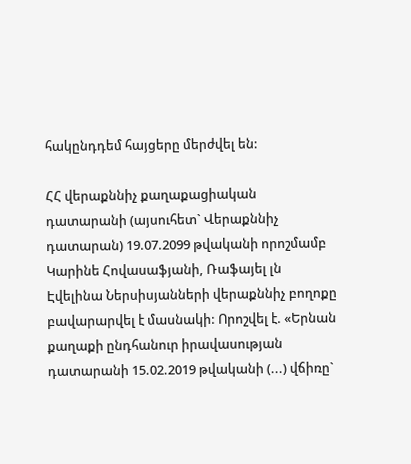հակընդդեմ հայցերը մերժվել են:

ՀՀ վերաքննիչ քաղաքացիական դատարանի (այսուհետ` Վերաքննիչ դատարան) 19.07.2099 թվականի որոշմամբ Կարինե Հովասաֆյանի, Ռաֆայել լն Էվելինա Ներսիսյանների վերաքննիչ բողոքը բավարարվել է մասնակի: Որոշվել է. «Երնան քաղաքի ընդհանուր իրավասության դատարանի 15.02.2019 թվականի (...) վճիռը`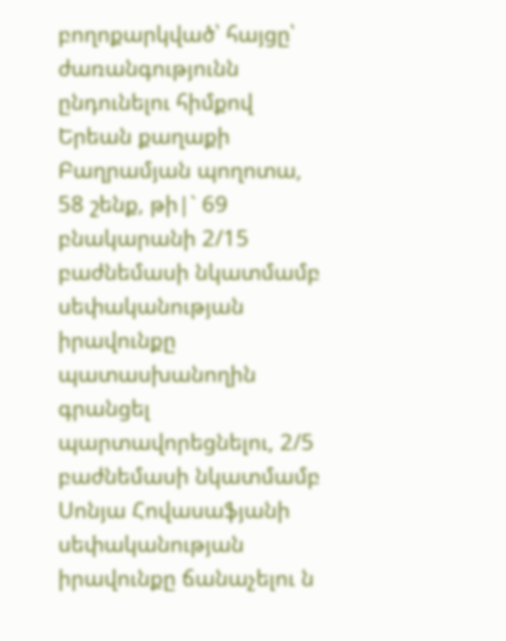բողոքարկված՝ հայցը՝ ժառանգությունն ընդունելու հիմքով Երեան քաղաքի Բաղրամյան պողոտա, 58 շենք, թի|` 69 բնակարանի 2/15 բաժնեմասի նկատմամբ սեփականության իրավունքը պատասխանողին գրանցել պարտավորեցնելու, 2/5 բաժնեմասի նկատմամբ Սոնյա Հովասաֆյանի սեփականության իրավունքը ճանաչելու ն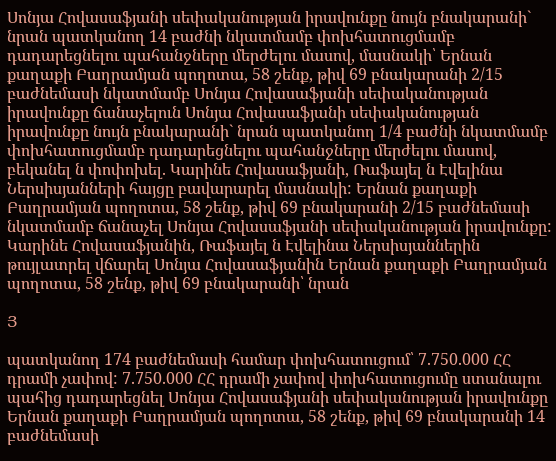Սոնյա Հովասաֆյանի սեփականության իրավունքը նույն բնակարանի` նրան պատկանող 14 բաժնի նկատմամբ փոխհատուցմամբ դադարեցնելու պահանջները մերժելու մասով, մասնակի՝ Երնան քաղաքի Բաղրամյան պողոտա, 58 շենք, թիվ 69 բնակարանի 2/15 բաժնեմասի նկատմամբ Սոնյա Հովասաֆյանի սեփականության իրավունքը ճանաչելուն Սոնյա Հովասաֆյանի սեփականության իրավունքը նույն բնակարանի` նրան պատկանող 1/4 բաժնի նկատմամբ փոխհատուցմամբ դադարեցնելու պահանջները մերժելու մասով, բեկանել ն փոփոխել. Կարինե Հովասաֆյանի, Ռաֆայել ն Էվելինա Ներսիսյանների հայցը բավարարել մասնակի: Երնան քաղաքի Բաղրամյան պողոտա, 58 շենք, թիվ 69 բնակարանի 2/15 բաժնեմասի նկատմամբ ճանաչել Սոնյա Հովասաֆյանի սեփականության իրավունքը: Կարինե Հովասաֆյանին, Ռաֆայել ն Էվելինա Ներսիսյաններին թույլատրել վճարել Սոնյա Հովասաֆյանին Երնան քաղաքի Բաղրամյան պողոտա, 58 շենք, թիվ 69 բնակարանի՝ նրան

Յ

պատկանող 174 բաժնեմասի համար փոխհատուցում՝ 7.750.000 ՀՀ դրամի չափով: 7.750.000 ՀՀ դրամի չափով փոխհատուցումը ստանալու պահից դադարեցնել Սոնյա Հովասաֆյանի սեփականության իրավունքը Երնան քաղաքի Բաղրամյան պողոտա, 58 շենք, թիվ 69 բնակարանի 14 բաժնեմասի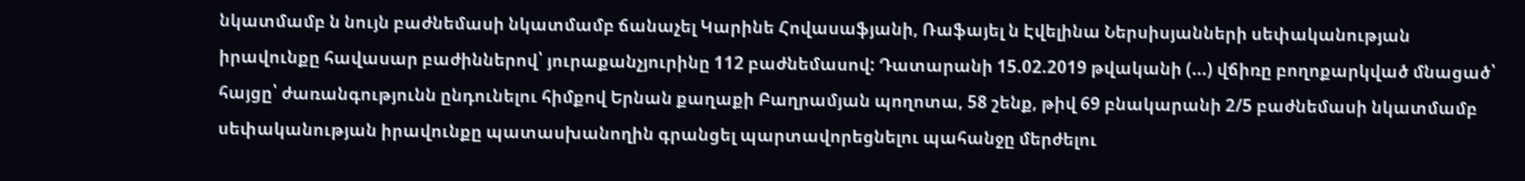նկատմամբ ն նույն բաժնեմասի նկատմամբ ճանաչել Կարինե Հովասաֆյանի, Ռաֆայել ն Էվելինա Ներսիսյանների սեփականության իրավունքը հավասար բաժիններով՝ յուրաքանչյուրինը 112 բաժնեմասով: Դատարանի 15.02.2019 թվականի (...) վճիռը բողոքարկված մնացած՝ հայցը՝ ժառանգությունն ընդունելու հիմքով Երնան քաղաքի Բաղրամյան պողոտա, 58 շենք, թիվ 69 բնակարանի 2/5 բաժնեմասի նկատմամբ սեփականության իրավունքը պատասխանողին գրանցել պարտավորեցնելու պահանջը մերժելու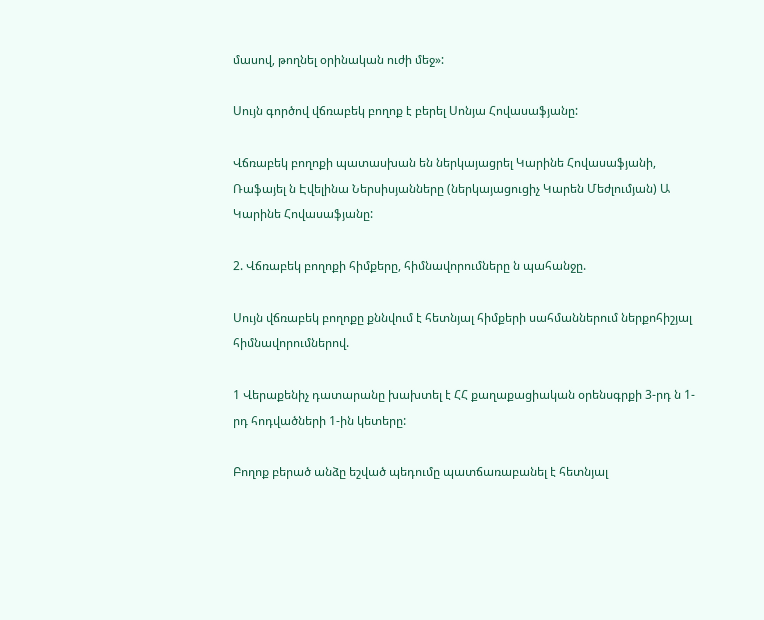մասով, թողնել օրինական ուժի մեջ»:

Սույն գործով վճռաբեկ բողոք է բերել Սոնյա Հովասաֆյանը:

Վճռաբեկ բողոքի պատասխան են ներկայացրել Կարինե Հովասաֆյանի, Ռաֆայել ն Էվելինա Ներսիսյանները (ներկայացուցիչ Կարեն Մեժլումյան) Ա Կարինե Հովասաֆյանը:

2. Վճռաբեկ բողոքի հիմքերը, հիմնավորումները ն պահանջը.

Սույն վճռաբեկ բողոքը քննվում է հետնյալ հիմքերի սահմաններում ներքոհիշյալ հիմնավորումներով.

1 Վերաքենիչ դատարանը խախտել է ՀՀ քաղաքացիական օրենսգրքի 3-րդ ն 1-րդ հոդվածների 1-ին կետերը:

Բողոք բերած անձը եշված պեդումը պատճառաբանել է հետնյալ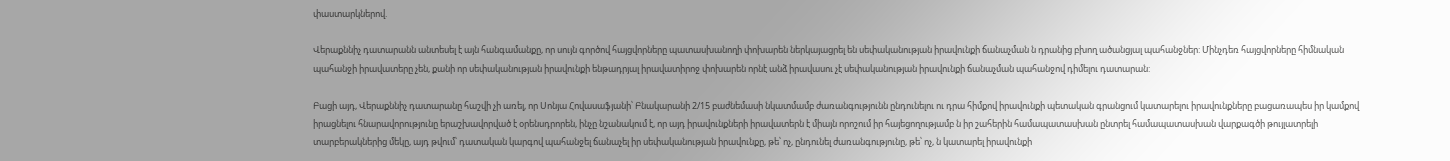փաստարկներով.

Վերաքննիչ դատարանն անտեսել է այն հանգամանքը, որ սույն գործով հայցվորները պատասխանողի փոխարեն ներկայացրել են սեփականության իրավունքի ճանաչման ն դրանից բխող ածանցյալ պահանջներ: Մինչդեռ հայցվորները հիմնական պահանջի իրավատերը չեն, քանի որ սեփականության իրավունքի ենթադրյալ իրավատիրոջ փոխարեն որնէ անձ իրավասու չէ սեփականության իրավունքի ճանաչման պահանջով դիմելու դատարան:

Բացի այդ, Վերաքննիչ դատարանը հաշվի չի առել, որ Սոնյա Հովասաֆյանի՝ Բնակարանի 2/15 բաժնեմասի նկատմամբ ժառանգությունն ընդունելու ու դրա հիմքով իրավունքի պետական գրանցում կատարելու իրավունքները բացառապես իր կամքով իրացնելու հնարավորությունը երաշխավորված է օրենսդրորեն, ինչը նշանակում է, որ այդ իրավունքների իրավատերն է միայն որոշում իր հայեցողությամբ ն իր շահերին համապատասխան ընտրել համապատասխան վարքագծի թույլատրելի տարբերակներից մեկը, այդ թվում՝ դատական կարգով պահանջել ճանաչել իր սեփականության իրավունքը, թե՝ ոչ, ընդունել ժառանգությունը, թե՝ ոչ, ն կատարել իրավունքի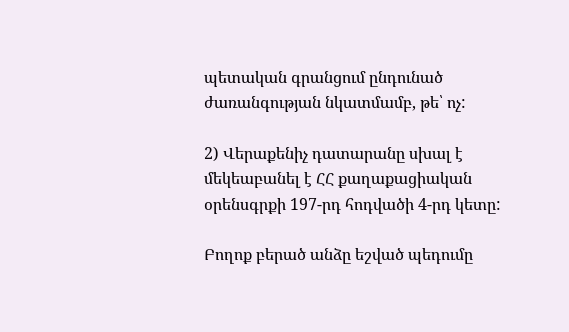պետական գրանցում ընդունած ժառանգության նկատմամբ, թե՝ ոչ:

2) Վերաքենիչ դատարանը սխալ է մեկեաբանել է ՀՀ քաղաքացիական օրենսգրքի 197-րդ հոդվածի 4-րդ կետը:

Բողոք բերած անձը եշված պեդումը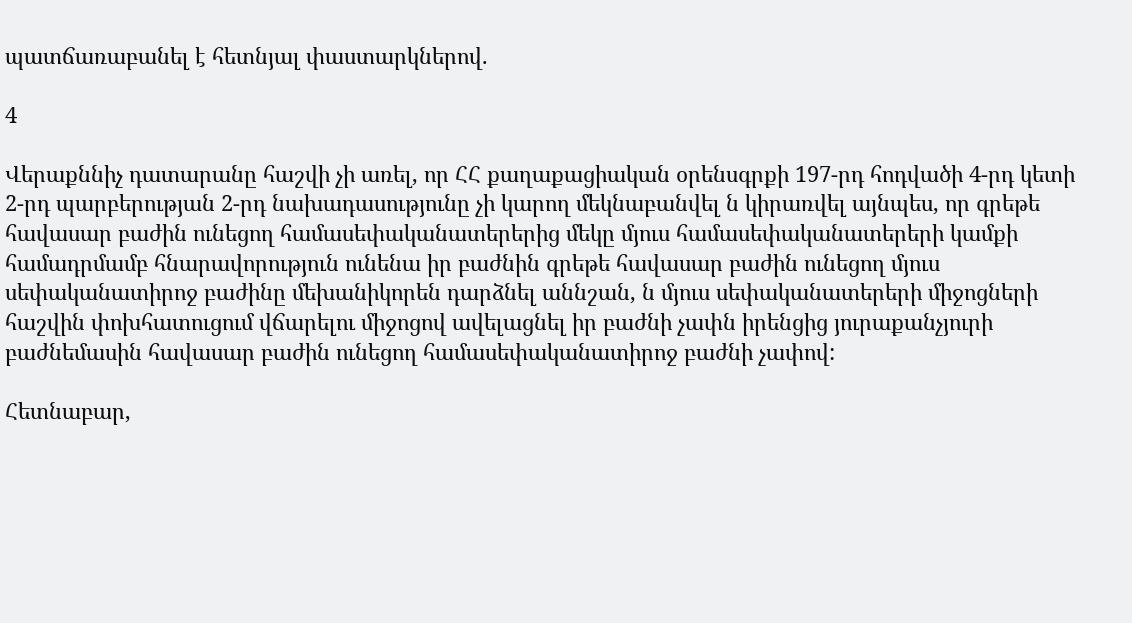պատճառաբանել է հետնյալ փաստարկներով.

4

Վերաքննիչ դատարանը հաշվի չի առել, որ ՀՀ քաղաքացիական օրենսգրքի 197-րդ հոդվածի 4-րդ կետի 2-րդ պարբերության 2-րդ նախադասությունը չի կարող մեկնաբանվել ն կիրառվել այնպես, որ գրեթե հավասար բաժին ունեցող համասեփականատերերից մեկը մյուս համասեփականատերերի կամքի համադրմամբ հնարավորություն ունենա իր բաժնին գրեթե հավասար բաժին ունեցող մյուս սեփականատիրոջ բաժինը մեխանիկորեն դարձնել աննշան, ն մյուս սեփականատերերի միջոցների հաշվին փոխհատուցում վճարելու միջոցով ավելացնել իր բաժնի չափն իրենցից յուրաքանչյուրի բաժնեմասին հավասար բաժին ունեցող համասեփականատիրոջ բաժնի չափով:

Հետնաբար,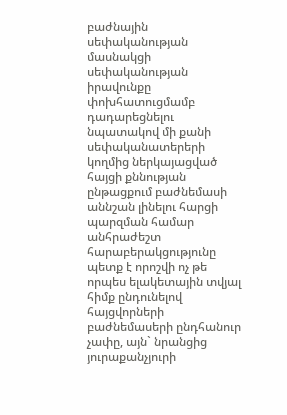բաժնային սեփականության մասնակցի սեփականության իրավունքը փոխհատուցմամբ դադարեցնելու նպատակով մի քանի սեփականատերերի կողմից ներկայացված հայցի քննության ընթացքում բաժնեմասի աննշան լինելու հարցի պարզման համար անհրաժեշտ հարաբերակցությունը պետք է որոշվի ոչ թե որպես ելակետային տվյալ հիմք ընդունելով հայցվորների բաժնեմասերի ընդհանուր չափը, այն` նրանցից յուրաքանչյուրի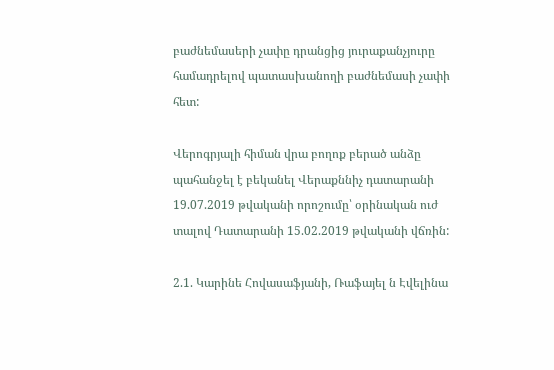բաժնեմասերի չափը դրանցից յուրաքանչյուրը համադրելով պատասխանողի բաժնեմասի չափի հետ:

Վերոգրյալի հիման վրա բողոք բերած անձը պահանջել է բեկանել Վերաքննիչ դատարանի 19.07.2019 թվականի որոշումը՝ օրինական ուժ տալով Դատարանի 15.02.2019 թվականի վճռին:

2.1. Կարինե Հովասաֆյանի, Ռաֆայել ն Էվելինա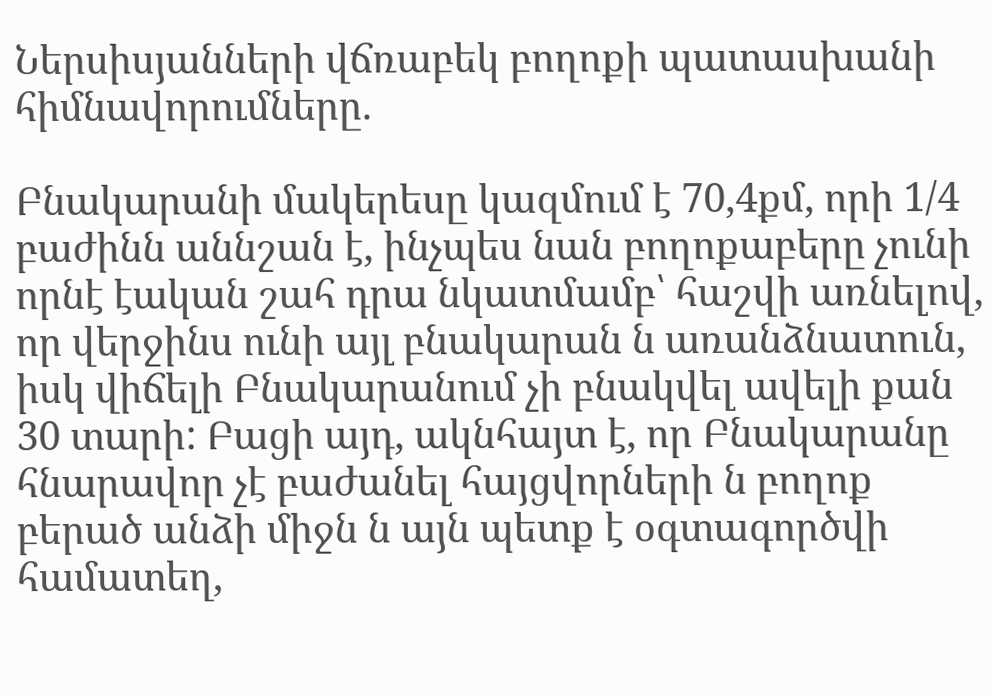Ներսիսյանների վճռաբեկ բողոքի պատասխանի հիմնավորումները.

Բնակարանի մակերեսը կազմում է 70,4քմ, որի 1/4 բաժինն աննշան է, ինչպես նան բողոքաբերը չունի որնէ էական շահ դրա նկատմամբ՝ հաշվի առնելով, որ վերջինս ունի այլ բնակարան ն առանձնատուն, իսկ վիճելի Բնակարանում չի բնակվել ավելի քան 30 տարի: Բացի այդ, ակնհայտ է, որ Բնակարանը հնարավոր չէ բաժանել հայցվորների ն բողոք բերած անձի միջն ն այն պետք է օգտագործվի համատեղ,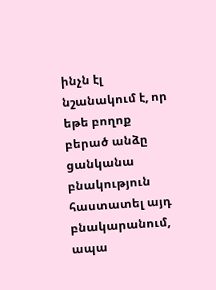ինչն էլ նշանակում է, որ եթե բողոք բերած անձը ցանկանա բնակություն հաստատել այդ բնակարանում, ապա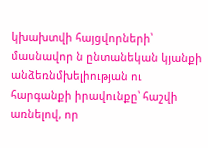կխախտվի հայցվորների՝ մասնավոր ն ընտանեկան կյանքի անձեռնմխելիության ու հարգանքի իրավունքը՝ հաշվի առնելով, որ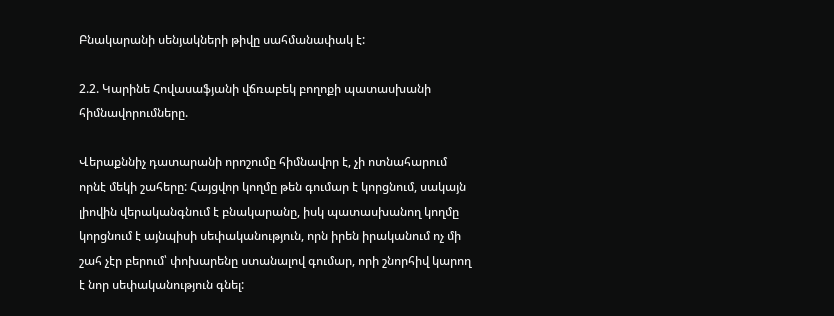Բնակարանի սենյակների թիվը սահմանափակ է:

2.2. Կարինե Հովասաֆյանի վճռաբեկ բողոքի պատասխանի հիմնավորումները.

Վերաքննիչ դատարանի որոշումը հիմնավոր է, չի ոտնահարում որնէ մեկի շահերը: Հայցվոր կողմը թեն գումար է կորցնում, սակայն լիովին վերականգնում է բնակարանը, իսկ պատասխանող կողմը կորցնում է այնպիսի սեփականություն, որն իրեն իրականում ոչ մի շահ չէր բերում՝ փոխարենը ստանալով գումար, որի շնորհիվ կարող է նոր սեփականություն գնել: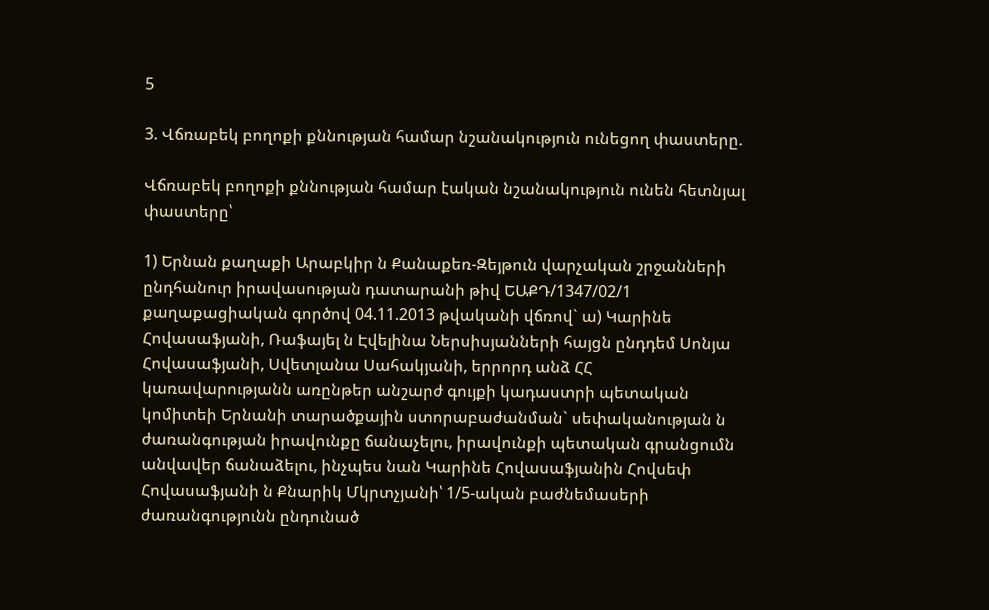5

3. Վճռաբեկ բողոքի քննության համար նշանակություն ունեցող փաստերը.

Վճռաբեկ բողոքի քննության համար էական նշանակություն ունեն հետնյալ փաստերը՝

1) Երնան քաղաքի Արաբկիր ն Քանաքեռ-Զեյթուն վարչական շրջանների ընդհանուր իրավասության դատարանի թիվ ԵԱՔԴ/1347/02/1 քաղաքացիական գործով 04.11.2013 թվականի վճռով` ա) Կարինե Հովասաֆյանի, Ռաֆայել ն Էվելինա Ներսիսյանների հայցն ընդդեմ Սոնյա Հովասաֆյանի, Սվետլանա Սահակյանի, երրորդ անձ ՀՀ կառավարությանն առընթեր անշարժ գույքի կադաստրի պետական կոմիտեի Երնանի տարածքային ստորաբաժանման` սեփականության ն ժառանգության իրավունքը ճանաչելու, իրավունքի պետական գրանցումն անվավեր ճանաձելու, ինչպես նան Կարինե Հովասաֆյանին Հովսեփ Հովասաֆյանի ն Քնարիկ Մկրտչյանի՝ 1/5-ական բաժնեմասերի ժառանգությունն ընդունած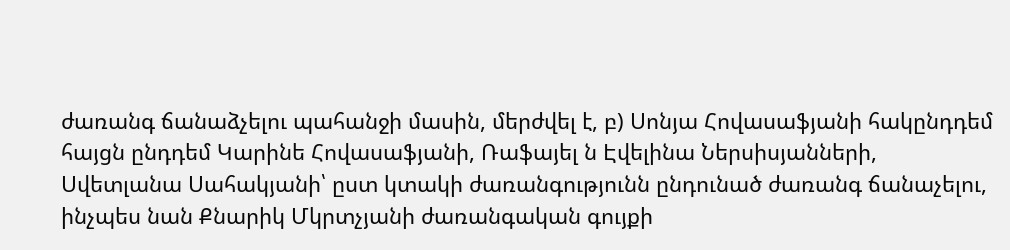ժառանգ ճանաձչելու պահանջի մասին, մերժվել է, բ) Սոնյա Հովասաֆյանի հակընդդեմ հայցն ընդդեմ Կարինե Հովասաֆյանի, Ռաֆայել ն Էվելինա Ներսիսյանների, Սվետլանա Սահակյանի՝ ըստ կտակի ժառանգությունն ընդունած ժառանգ ճանաչելու, ինչպես նան Քնարիկ Մկրտչյանի ժառանգական գույքի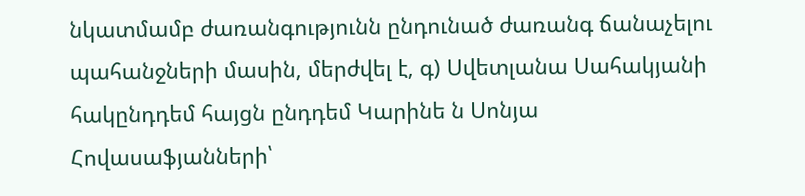նկատմամբ ժառանգությունն ընդունած ժառանգ ճանաչելու պահանջների մասին, մերժվել է, գ) Սվետլանա Սահակյանի հակընդդեմ հայցն ընդդեմ Կարինե ն Սոնյա Հովասաֆյանների՝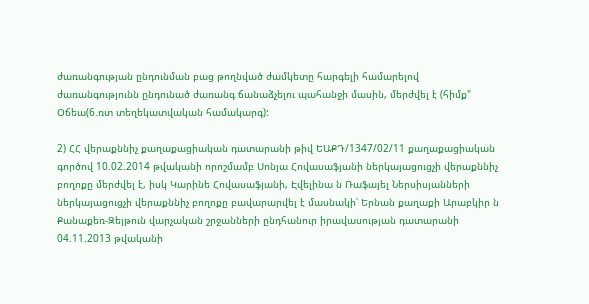ժառանգության ընդունման բաց թողնված ժամկետը հարգելի համարելով ժառանգությունն ընդունած ժառանգ ճանաձչելու պահանջի մասին, մերժվել է (հիմք" Օճեա(6.ռտ տեղեկատվական համակարգ):

2) ՀՀ վերաքննիչ քաղաքացիական դատարանի թիվ ԵԱՔԴ/1347/02/11 քաղաքացիական գործով 10.02.2014 թվականի որոշմամբ Սոնյա Հովասաֆյանի ներկայացուցչի վերաքննիչ բողոքը մերժվել է, իսկ Կարինե Հովասաֆյանի, Էվելինա ն Ռաֆայել Ներսիսյանների ներկայացուցչի վերաքննիչ բողոքը բավարարվել է մասնակի՝ Երնան քաղաքի Արաբկիր ն Քանաքեռ-Զեյթուն վարչական շրջանների ընդհանուր իրավասության դատարանի 04.11.2013 թվականի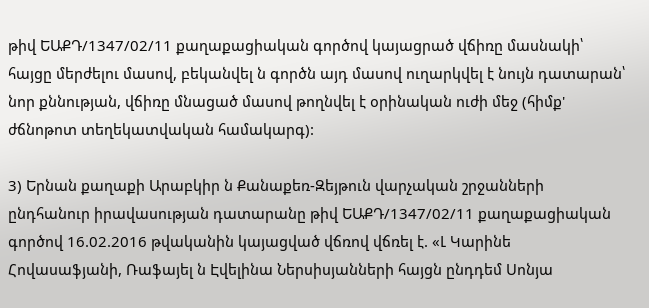թիվ ԵԱՔԴ/1347/02/11 քաղաքացիական գործով կայացրած վճիռը մասնակի՝ հայցը մերժելու մասով, բեկանվել ն գործն այդ մասով ուղարկվել է նույն դատարան՝ նոր քննության, վճիռը մնացած մասով թողնվել է օրինական ուժի մեջ (հիմք' ժճնոթոտ տեղեկատվական համակարգ):

3) Երնան քաղաքի Արաբկիր ն Քանաքեռ-Զեյթուն վարչական շրջանների ընդհանուր իրավասության դատարանը թիվ ԵԱՔԴ/1347/02/11 քաղաքացիական գործով 16.02.2016 թվականին կայացված վճռով վճռել է. «Լ Կարինե Հովասաֆյանի, Ռաֆայել ն Էվելինա Ներսիսյանների հայցն ընդդեմ Սոնյա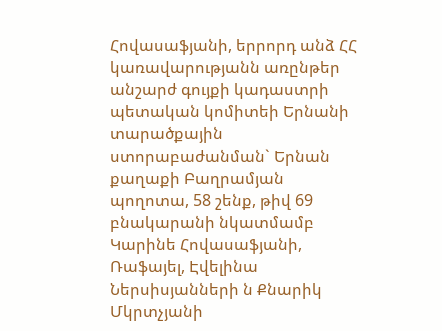Հովասաֆյանի, երրորդ անձ ՀՀ կառավարությանն առընթեր անշարժ գույքի կադաստրի պետական կոմիտեի Երնանի տարածքային ստորաբաժանման` Երնան քաղաքի Բաղրամյան պողոտա, 58 շենք, թիվ 69 բնակարանի նկատմամբ Կարինե Հովասաֆյանի, Ռաֆայել, Էվելինա Ներսիսյանների ն Քնարիկ Մկրտչյանի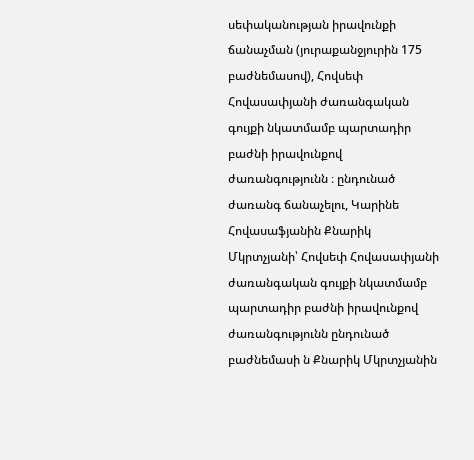սեփականության իրավունքի ճանաչման (յուրաքանջյուրին 175 բաժնեմասով), Հովսեփ Հովասափյանի ժառանգական գույքի նկատմամբ պարտադիր բաժնի իրավունքով ժառանգությունն ։ ընդունած ժառանգ ճանաչելու, Կարինե Հովասաֆյանին Քնարիկ Մկրտչյանի՝ Հովսեփ Հովասափյանի ժառանգական գույքի նկատմամբ պարտադիր բաժնի իրավունքով ժառանգությունն ընդունած բաժնեմասի ն Քնարիկ Մկրտչյանին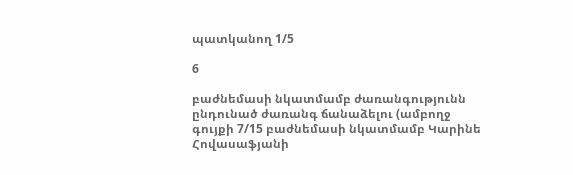պատկանող 1/5

6

բաժնեմասի նկատմամբ ժառանգությունն ընդունած ժառանգ ճանաձելու (ամբողջ գույքի 7/15 բաժնեմասի նկատմամբ Կարինե Հովասաֆյանի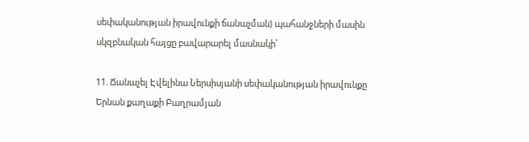սեփականության իրավունքի ճանաչման) պահանջների մասին սկզբնական հայցը բավարարել մասնակի՝

11. Ճանաչել Էվելինա Ներսիսյանի սեփականության իրավունքը Երնան քաղաքի Բաղրամյան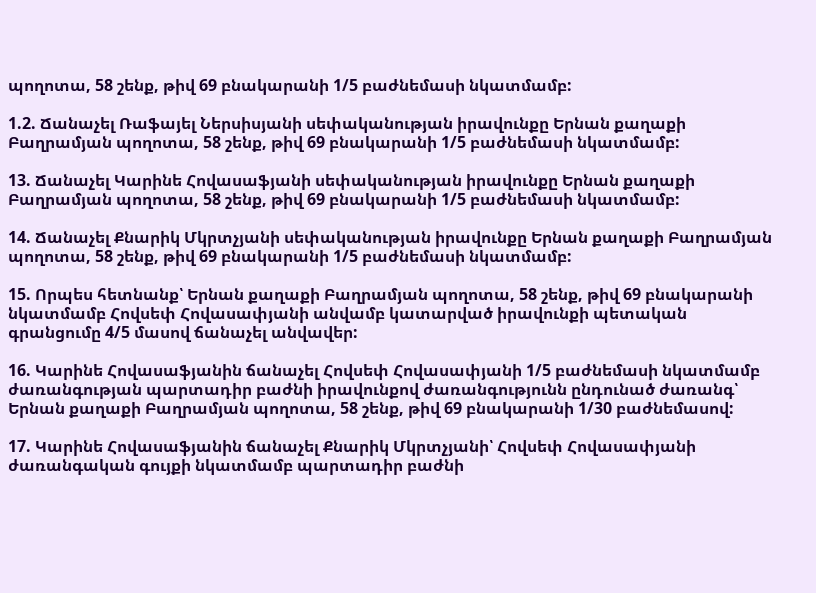պողոտա, 58 շենք, թիվ 69 բնակարանի 1/5 բաժնեմասի նկատմամբ:

1.2. Ճանաչել Ռաֆայել Ներսիսյանի սեփականության իրավունքը Երնան քաղաքի Բաղրամյան պողոտա, 58 շենք, թիվ 69 բնակարանի 1/5 բաժնեմասի նկատմամբ:

13. Ճանաչել Կարինե Հովասաֆյանի սեփականության իրավունքը Երնան քաղաքի Բաղրամյան պողոտա, 58 շենք, թիվ 69 բնակարանի 1/5 բաժնեմասի նկատմամբ:

14. Ճանաչել Քնարիկ Մկրտչյանի սեփականության իրավունքը Երնան քաղաքի Բաղրամյան պողոտա, 58 շենք, թիվ 69 բնակարանի 1/5 բաժնեմասի նկատմամբ:

15. Որպես հետնանք՝ Երնան քաղաքի Բաղրամյան պողոտա, 58 շենք, թիվ 69 բնակարանի նկատմամբ Հովսեփ Հովասափյանի անվամբ կատարված իրավունքի պետական գրանցումը 4/5 մասով ճանաչել անվավեր:

16. Կարինե Հովասաֆյանին ճանաչել Հովսեփ Հովասափյանի 1/5 բաժնեմասի նկատմամբ ժառանգության պարտադիր բաժնի իրավունքով ժառանգությունն ընդունած ժառանգ՝ Երնան քաղաքի Բաղրամյան պողոտա, 58 շենք, թիվ 69 բնակարանի 1/30 բաժնեմասով:

17. Կարինե Հովասաֆյանին ճանաչել Քնարիկ Մկրտչյանի՝ Հովսեփ Հովասափյանի ժառանգական գույքի նկատմամբ պարտադիր բաժնի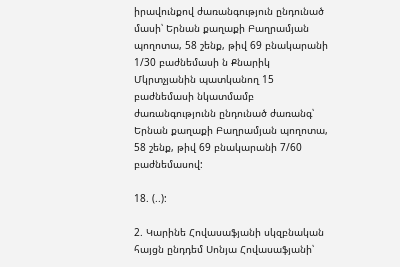իրավունքով ժառանգություն ընդունած մասի՝ Երնան քաղաքի Բաղրամյան պողոտա, 58 շենք, թիվ 69 բնակարանի 1/30 բաժնեմասի ն Քնարիկ Մկրտչյանին պատկանող 15 բաժնեմասի նկատմամբ ժառանգությունն ընդունած ժառանգ՝ Երնան քաղաքի Բաղրամյան պողոտա, 58 շենք, թիվ 69 բնակարանի 7/60 բաժնեմասով:

18. (..):

2. Կարինե Հովասաֆյանի սկզբնական հայցն ընդդեմ Սոնյա Հովասաֆյանի՝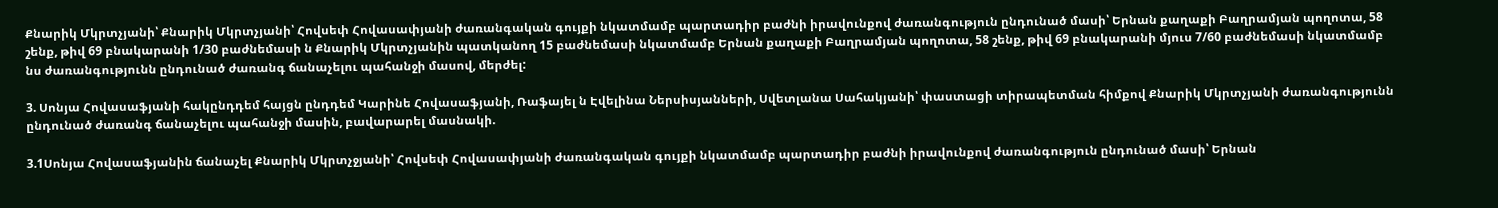Քնարիկ Մկրտչյանի՝ Քնարիկ Մկրտչյանի՝ Հովսեփ Հովասափյանի ժառանգական գույքի նկատմամբ պարտադիր բաժնի իրավունքով ժառանգություն ընդունած մասի՝ Երնան քաղաքի Բաղրամյան պողոտա, 58 շենք, թիվ 69 բնակարանի 1/30 բաժնեմասի ն Քնարիկ Մկրտչյանին պատկանող 15 բաժնեմասի նկատմամբ Երնան քաղաքի Բաղրամյան պողոտա, 58 շենք, թիվ 69 բնակարանի մյուս 7/60 բաժնեմասի նկատմամբ նս ժառանգությունն ընդունած ժառանգ ճանաչելու պահանջի մասով, մերժել:

3. Սոնյա Հովասաֆյանի հակընդդեմ հայցն ընդդեմ Կարինե Հովասաֆյանի, Ռաֆայել ն Էվելինա Ներսիսյանների, Սվետլանա Սահակյանի՝ փաստացի տիրապետման հիմքով Քնարիկ Մկրտչյանի ժառանգությունն ընդունած ժառանգ ճանաչելու պահանջի մասին, բավարարել մասնակի.

3.1Սոնյա Հովասաֆյանին ճանաչել Քնարիկ Մկրտչջյանի՝ Հովսեփ Հովասափյանի ժառանգական գույքի նկատմամբ պարտադիր բաժնի իրավունքով ժառանգություն ընդունած մասի՝ Երնան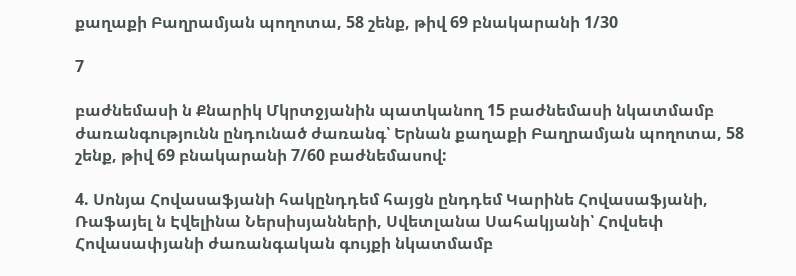քաղաքի Բաղրամյան պողոտա, 58 շենք, թիվ 69 բնակարանի 1/30

7

բաժնեմասի ն Քնարիկ Մկրտջյանին պատկանող 15 բաժնեմասի նկատմամբ ժառանգությունն ընդունած ժառանգ՝ Երնան քաղաքի Բաղրամյան պողոտա, 58 շենք, թիվ 69 բնակարանի 7/60 բաժնեմասով:

4. Սոնյա Հովասաֆյանի հակընդդեմ հայցն ընդդեմ Կարինե Հովասաֆյանի, Ռաֆայել ն Էվելինա Ներսիսյանների, Սվետլանա Սահակյանի՝ Հովսեփ Հովասափյանի ժառանգական գույքի նկատմամբ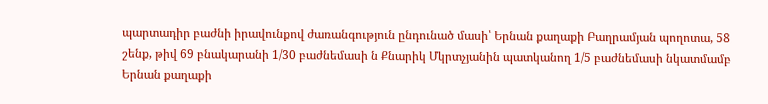պարտադիր բաժնի իրավունքով ժառանգություն ընդունած մասի՝ Երնան քաղաքի Բաղրամյան պողոտա, 58 շենք, թիվ 69 բնակարանի 1/30 բաժնեմասի ն Քնարիկ Մկրտչյանին պատկանող 1/5 բաժնեմասի նկատմամբ Երնան քաղաքի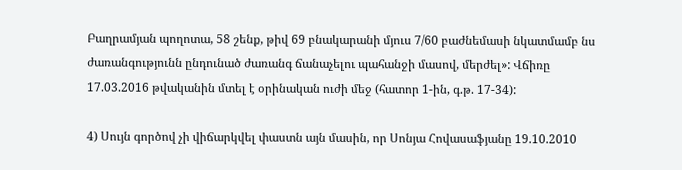Բաղրամյան պողոտա, 58 շենք, թիվ 69 բնակարանի մյուս 7/60 բաժնեմասի նկատմամբ նս ժառանգությունն ընդունած ժառանգ ճանաչելու պահանջի մասով, մերժել»: Վճիռը 17.03.2016 թվականին մտել է օրինական ուժի մեջ (հատոր 1-ին, գ.թ. 17-34):

4) Սույն գործով չի վիճարկվել փաստն այն մասին, որ Սոնյա Հովասաֆյանը 19.10.2010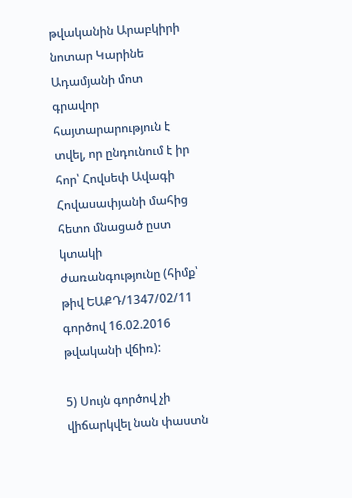թվականին Արաբկիրի նոտար Կարինե Ադամյանի մոտ գրավոր հայտարարություն է տվել, որ ընդունում է իր հոր՝ Հովսեփ Ավագի Հովասափյանի մահից հետո մնացած ըստ կտակի ժառանգությունը (հիմք՝ թիվ ԵԱՔԴ/1347/02/11 գործով 16.02.2016 թվականի վճիռ):

5) Սույն գործով չի վիճարկվել նան փաստն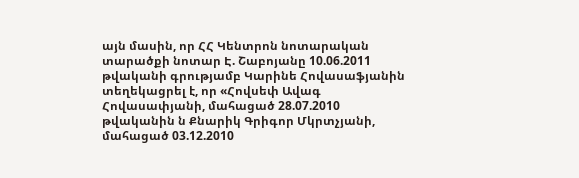այն մասին, որ ՀՀ Կենտրոն նոտարական տարածքի նոտար Է. Շաբոյանը 10.06.2011 թվականի գրությամբ Կարինե Հովասաֆյանին տեղեկացրել է, որ «Հովսեփ Ավագ Հովասափյանի, մահացած 28.07.2010 թվականին ն Քնարիկ Գրիգոր Մկրտչյանի, մահացած 03.12.2010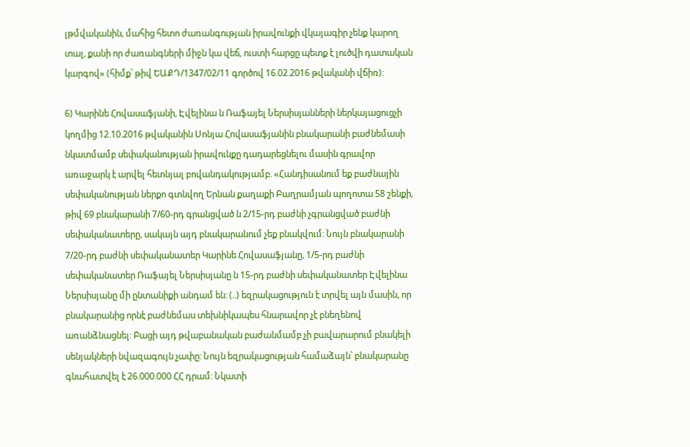լթմվականին, մահից հետո ժառանգության իրավունքի վկայագիր չենք կարող տալ, քանի որ ժառանգների միջն կա վեճ, ուստի հարցը պետք է լուծվի դատական կարգով» (հիմք՝ թիվ ԵԱՔԴ/1347/02/11 գործով 16.02.2016 թվականի վճիռ):

6) Կարինե Հովասաֆյանի, Էվելինա ն Ռաֆայել Ներսիսյանների ներկայացուցչի կողմից 12.10.2016 թվականին Սոնյա Հովասաֆյանին բնակարանի բաժնեմասի նկատմամբ սեփականության իրավունքը դադարեցնելու մասին գրավոր առաջարկ է արվել հետնյալ բովանդակությամբ. «Հանդիսանում եք բաժնային սեփականության ներքո գտնվող Երնան քաղաքի Բաղրամյան պողոտա 58 շենքի, թիվ 69 բնակարանի 7/60-րդ գրանցված ն 2/15-րդ բաժնի չգրանցված բաժնի սեփականատերը, սակայն այդ բնակարանում չեք բնակվում: Նույն բնակարանի 7/20-րդ բաժնի սեփականատեր Կարինե Հովասաֆյանը, 1/5-րդ բաժնի սեփականատեր Ռաֆայել Ներսիսյանը ն 15-րդ բաժնի սեփականատեր Էվելինա Ներսիսյանը մի ընտանիքի անդամ են: (..) եզրակացություն է տրվել այն մասին, որ բնակարանից որնէ բաժնեմաս տեխնիկապես հնարավոր չէ բնեղենով առանձնացնել: Բացի այդ թվաբանական բաժանմամբ չի բավարարում բնակելի սենյակների նվազագույն չափը: Նույն եզրակացության համաձայն՝ բնակարանը գնահատվել է 26.000.000 ՀՀ դրամ: Նկատի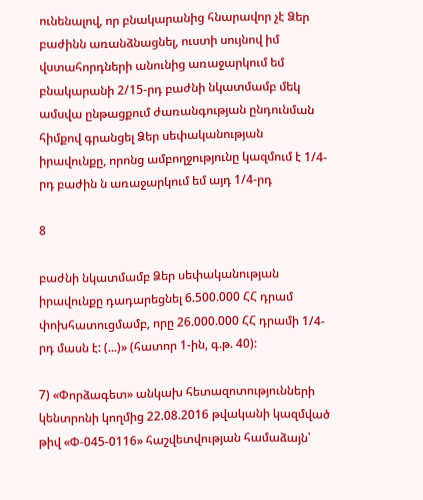ունենալով, որ բնակարանից հնարավոր չէ Ձեր բաժինն առանձնացնել, ուստի սույնով իմ վստահորդների անունից առաջարկում եմ բնակարանի 2/15-րդ բաժնի նկատմամբ մեկ ամսվա ընթացքում ժառանգության ընդունման հիմքով գրանցել Ձեր սեփականության իրավունքը, որոնց ամբողջությունը կազմում է 1/4-րդ բաժին ն առաջարկում եմ այդ 1/4-րդ

8

բաժնի նկատմամբ Ձեր սեփականության իրավունքը դադարեցնել 6.500.000 ՀՀ դրամ փոխհատուցմամբ, որը 26.000.000 ՀՀ դրամի 1/4-րդ մասն է: (...)» (հատոր 1-ին, գ.թ. 40):

7) «Փորձագետ» անկախ հետազոտությունների կենտրոնի կողմից 22.08.2016 թվականի կազմված թիվ «Փ-045-0116» հաշվետվության համաձայն՝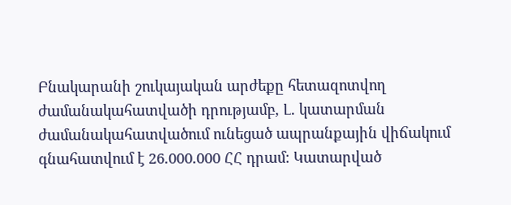Բնակարանի շուկայական արժեքը հետազոտվող ժամանակահատվածի դրությամբ, Լ. կատարման ժամանակահատվածում ունեցած ապրանքային վիճակում գնահատվում է 26.000.000 ՀՀ դրամ: Կատարված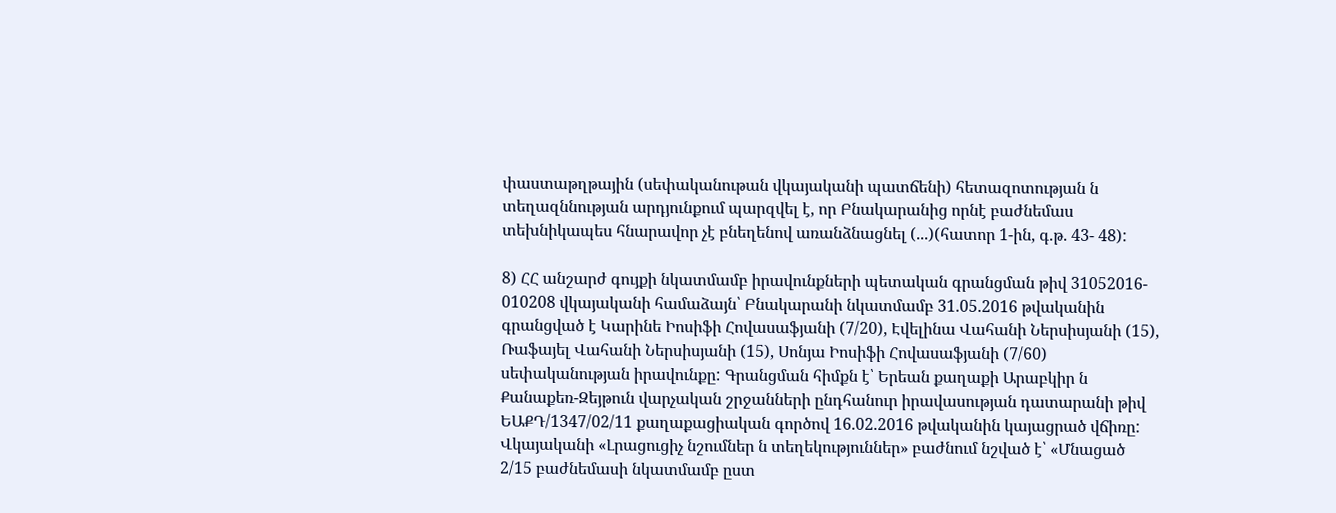փաստաթղթային (սեփականութան վկայականի պատճենի) հետազոտության ն տեղազննության արդյունքում պարզվել է, որ Բնակարանից որնէ բաժնեմաս տեխնիկապես հնարավոր չէ բնեղենով առանձնացնել (...)(հատոր 1-ին, գ.թ. 43- 48):

8) ՀՀ անշարժ գույքի նկատմամբ իրավունքների պետական գրանցման թիվ 31052016- 010208 վկայականի համաձայն՝ Բնակարանի նկատմամբ 31.05.2016 թվականին գրանցված է Կարինե Իոսիֆի Հովասաֆյանի (7/20), Էվելինա Վահանի Ներսիսյանի (15), Ռաֆայել Վահանի Ներսիսյանի (15), Սոնյա Իոսիֆի Հովասաֆյանի (7/60) սեփականության իրավունքը: Գրանցման հիմքն է՝ Երեան քաղաքի Արաբկիր ն Քանաքեռ-Զեյթուն վարչական շրջանների ընդհանուր իրավասության դատարանի թիվ ԵԱՔԴ/1347/02/11 քաղաքացիական գործով 16.02.2016 թվականին կայացրած վճիռը: Վկայականի «Լրացուցիչ նշումներ ն տեղեկություններ» բաժնում նշված է՝ «Մնացած 2/15 բաժնեմասի նկատմամբ ըստ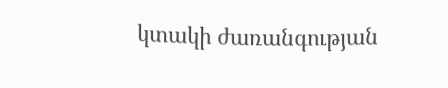կտակի ժառանգության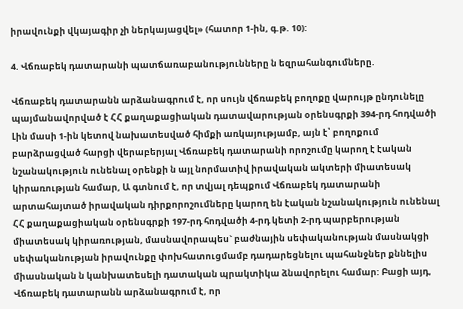իրավունքի վկայագիր չի ներկայացվել» (հատոր 1-ին, գ.թ. 10):

4. Վճռաբեկ դատարանի պատճառաբանությունները ն եզրահանգումները.

Վճռաբեկ դատարանն արձանագրում է, որ սույն վճռաբեկ բողոքը վարույթ ընդունելը պայմանավորված է ՀՀ քաղաքացիական դատավարության օրենսգրքի 394-րդ հոդվածի Լին մասի 1-ին կետով նախատեսված հիմքի առկայությամբ, այն է՝ բողոքում բարձրացված հարցի վերաբերյալ Վճռաբեկ դատարանի որոշումը կարող է էական նշանակություն ունենալ օրենքի ն այլ նորմատիվ իրավական ակտերի միատեսակ կիրառության համար, Ա գտնում է, որ տվյալ դեպքում Վճռաբեկ դատարանի արտահայտած իրավական դիրքորոշումները կարող են էական նշանակություն ունենալ ՀՀ քաղաքացիական օրենսգրքի 197-րդ հոդվածի 4-րդ կետի 2-րդ պարբերության միատեսակ կիրառության, մասնավորապես` բաժնային սեփականության մասնակցի սեփականության իրավունքը փոխհատուցմամբ դադարեցնելու պահանջներ քննելիս միասնական ն կանխատեսելի դատական պրակտիկա ձնավորելու համար: Բացի այդ, Վճռաբեկ դատարանն արձանագրում է, որ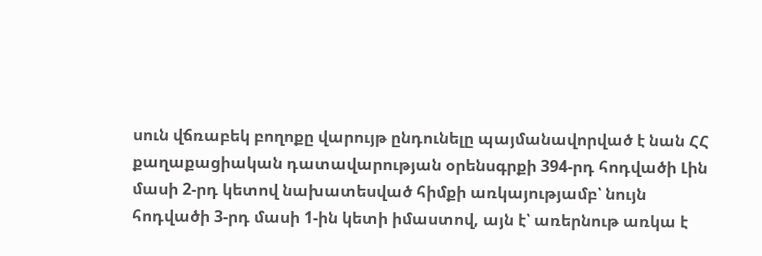սուն վճռաբեկ բողոքը վարույթ ընդունելը պայմանավորված է նան ՀՀ քաղաքացիական դատավարության օրենսգրքի 394-րդ հոդվածի Լին մասի 2-րդ կետով նախատեսված հիմքի առկայությամբ՝ նույն հոդվածի 3-րդ մասի 1-ին կետի իմաստով, այն է՝ առերնութ առկա է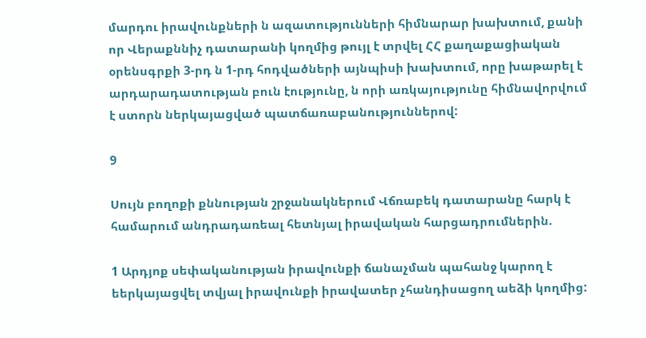մարդու իրավունքների ն ազատությունների հիմնարար խախտում, քանի որ Վերաքննիչ դատարանի կողմից թույլ է տրվել ՀՀ քաղաքացիական օրենսգրքի 3-րդ ն 1-րդ հոդվածների այնպիսի խախտում, որը խաթարել է արդարադատության բուն էությունը, ն որի առկայությունը հիմնավորվում է ստորն ներկայացված պատճառաբանություններով:

9

Սույն բողոքի քննության շրջանակներում Վճռաբեկ դատարանը հարկ է համարում անդրադառեալ հետնյալ իրավական հարցադրումներին.

1 Արդյոք սեփականության իրավունքի ճանաչման պահանջ կարող է եերկայացվել տվյալ իրավունքի իրավատեր չհանդիսացող աեձի կողմից: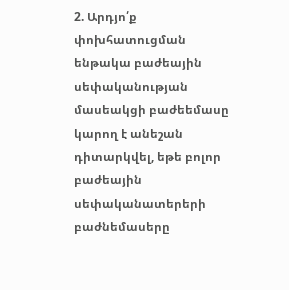2. Արդյո՛ք փոխհատուցման ենթակա բաժեային սեփականության մասեակցի բաժեեմասը կարող է անեշան դիտարկվել, եթե բոլոր բաժեային սեփականատերերի բաժնեմասերը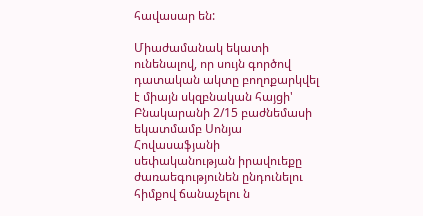հավասար են:

Միաժամանակ եկատի ունենալով, որ սույն գործով դատական ակտը բողոքարկվել է միայն սկզբնական հայցի' Բնակարանի 2/15 բաժնեմասի եկատմամբ Սոնյա Հովասաֆյանի սեփականության իրավուեքը ժառաեգությունեն ընդունելու հիմքով ճանաչելու ն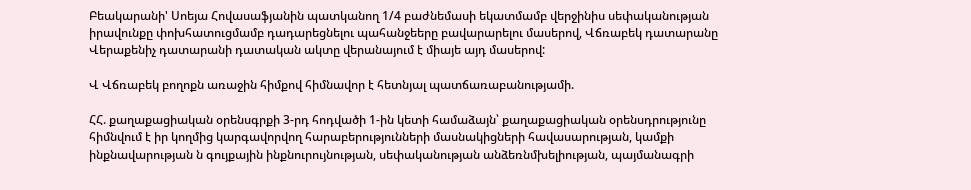Բեակարանի' Սոեյա Հովասաֆյանին պատկանող 1/4 բաժնեմասի եկատմամբ վերջինիս սեփականության իրավունքը փոխհատուցմամբ դադարեցնելու պահանջեերը բավարարելու մասերով, Վճռաբեկ դատարանը Վերաքենիչ դատարանի դատական ակտը վերանայում է միայե այդ մասերով:

Վ Վճռաբեկ բողոքն առաջին հիմքով հիմնավոր է հետնյալ պատճառաբանությամի.

ՀՀ. քաղաքացիական օրենսգրքի 3-րդ հոդվածի 1-ին կետի համաձայն՝ քաղաքացիական օրենսդրությունը հիմնվում է իր կողմից կարգավորվող հարաբերությունների մասնակիցների հավասարության, կամքի ինքնավարության ն գույքային ինքնուրույնության, սեփականության անձեռնմխելիության, պայմանագրի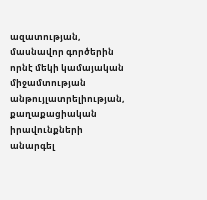ազատության, մասնավոր գործերին որնէ մեկի կամայական միջամտության անթույլատրելիության, քաղաքացիական իրավունքների անարգել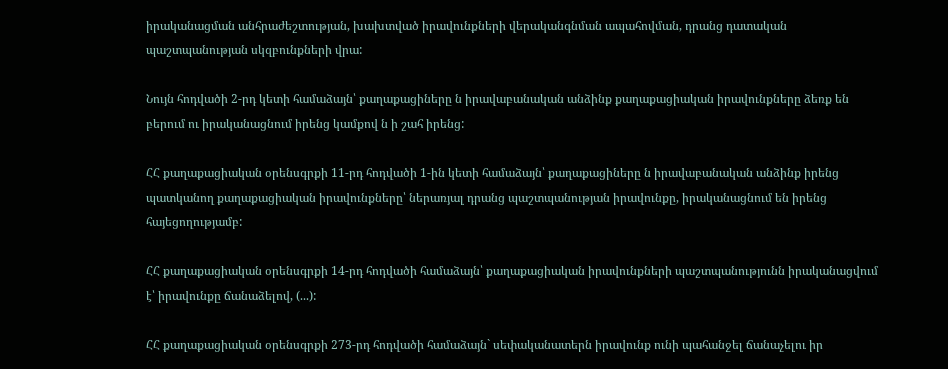իրականացման անհրաժեշտության, խախտված իրավունքների վերականգնման ապահովման, դրանց դատական պաշտպանության սկզբունքների վրա:

Նույն հոդվածի 2-րդ կետի համաձայն՝ քաղաքացիները ն իրավաբանական անձինք քաղաքացիական իրավունքները ձեռք են բերում ու իրականացնում իրենց կամքով ն ի շահ իրենց:

ՀՀ քաղաքացիական օրենսգրքի 11-րդ հոդվածի 1-ին կետի համաձայն՝ քաղաքացիները ն իրավաբանական անձինք իրենց պատկանող քաղաքացիական իրավունքները՝ ներառյալ դրանց պաշտպանության իրավունքը, իրականացնում են իրենց հայեցողությամբ:

ՀՀ քաղաքացիական օրենսգրքի 14-րդ հոդվածի համաձայն՝ քաղաքացիական իրավունքների պաշտպանությունն իրականացվում է՝ իրավունքը ճանաձելով, (...):

ՀՀ քաղաքացիական օրենսգրքի 273-րդ հոդվածի համաձայն` սեփականատերն իրավունք ունի պահանջել ճանաչելու իր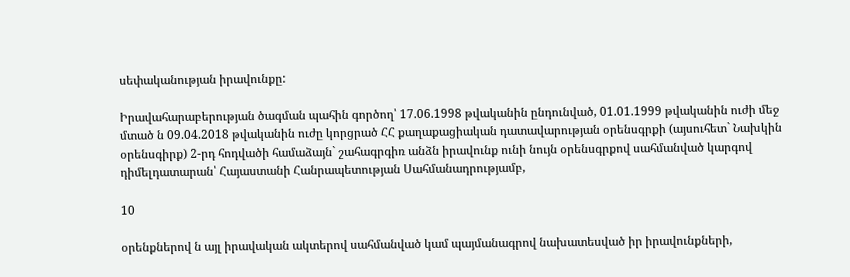սեփականության իրավունքը:

Իրավահարաբերության ծագման պահին գործող՝ 17.06.1998 թվականին ընդունված, 01.01.1999 թվականին ուժի մեջ մտած ն 09.04.2018 թվականին ուժը կորցրած ՀՀ քաղաքացիական դատավարության օրենսգրքի (այսուհետ` Նախկին օրենսգիրք) 2-րդ հոդվածի համաձայն` շահագրգիռ անձն իրավունք ունի նույն օրենսգրքով սահմանված կարգով դիմելդատարան՝ Հայաստանի Հանրապետության Սահմանադրությամբ,

10

օրենքներով ն այլ իրավական ակտերով սահմանված կամ պայմանագրով նախատեսված իր իրավունքների,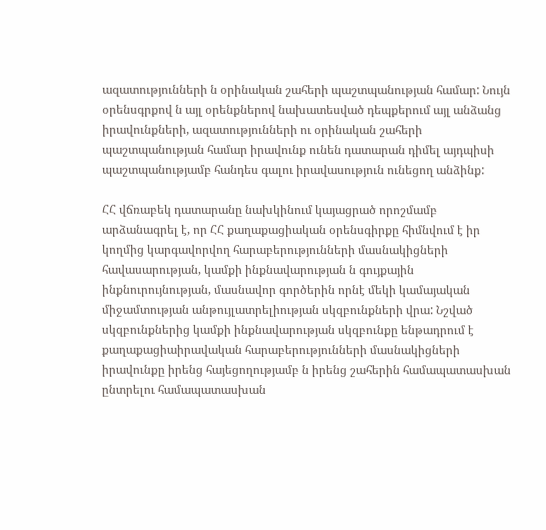ազատությունների ն օրինական շահերի պաշտպանության համար: Նույն օրենսգրքով ն այլ օրենքներով նախատեսված դեպքերում այլ անձանց իրավունքների, ազատությունների ու օրինական շահերի պաշտպանության համար իրավունք ունեն դատարան դիմել այդպիսի պաշտպանությամբ հանդես գալու իրավասություն ունեցող անձինք:

ՀՀ վճռաբեկ դատարանը նախկինում կայացրած որոշմամբ արձանագրել է, որ ՀՀ քաղաքացիական օրենսգիրքը հիմնվում է իր կողմից կարգավորվող հարաբերությունների մասնակիցների հավասարության, կամքի ինքնավարության ն գույքային ինքնուրույնության, մասնավոր գործերին որնէ մեկի կամայական միջամտության անթույլատրելիության սկզբունքների վրա: Նշված սկզբունքներից կամքի ինքնավարության սկզբունքը ենթադրում է քաղաքացիաիրավական հարաբերությունների մասնակիցների իրավունքը իրենց հայեցողությամբ ն իրենց շահերին համապատասխան ընտրելու համապատասխան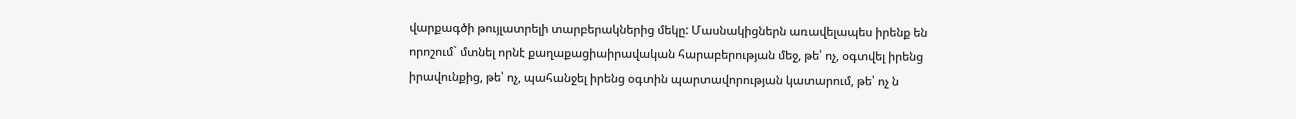վարքագծի թույլատրելի տարբերակներից մեկը: Մասնակիցներն առավելապես իրենք են որոշում` մտնել որնէ քաղաքացիաիրավական հարաբերության մեջ, թե՝ ոչ, օգտվել իրենց իրավունքից, թե՝ ոչ, պահանջել իրենց օգտին պարտավորության կատարում, թե՝ ոչ ն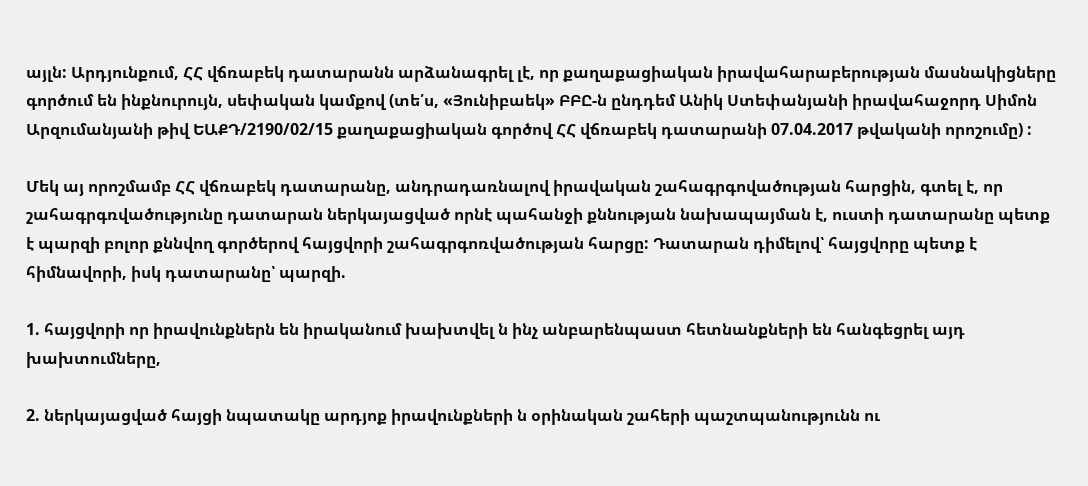այլն: Արդյունքում, ՀՀ վճռաբեկ դատարանն արձանագրել լէ, որ քաղաքացիական իրավահարաբերության մասնակիցները գործում են ինքնուրույն, սեփական կամքով (տե՛ս, «Յունիբաեկ» ԲԲԸ-ն ընդդեմ Անիկ Ստեփանյանի իրավահաջորդ Սիմոն Արզումանյանի թիվ ԵԱՔԴ/2190/02/15 քաղաքացիական գործով ՀՀ վճռաբեկ դատարանի 07.04.2017 թվականի որոշումը) :

Մեկ այ որոշմամբ ՀՀ վճռաբեկ դատարանը, անդրադառնալով իրավական շահագրգովածության հարցին, գտել է, որ շահագրգռվածությունը դատարան ներկայացված որնէ պահանջի քննության նախապայման է, ուստի դատարանը պետք է պարզի բոլոր քննվող գործերով հայցվորի շահագրգոռվածության հարցը: Դատարան դիմելով՝ հայցվորը պետք է հիմնավորի, իսկ դատարանը՝ պարզի.

1. հայցվորի որ իրավունքներն են իրականում խախտվել ն ինչ անբարենպաստ հետնանքների են հանգեցրել այդ խախտումները,

2. ներկայացված հայցի նպատակը արդյոք իրավունքների ն օրինական շահերի պաշտպանությունն ու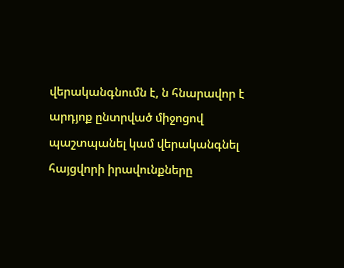վերականգնումն է, ն հնարավոր է արդյոք ընտրված միջոցով պաշտպանել կամ վերականգնել հայցվորի իրավունքները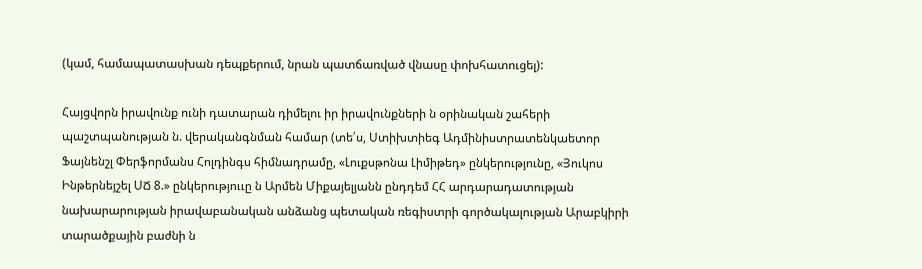(կամ, համապատասխան դեպքերում, նրան պատճառված վնասը փոխհատուցել):

Հայցվորն իրավունք ունի դատարան դիմելու իր իրավունքների ն օրինական շահերի պաշտպանության ն. վերականգնման համար (տե՛ս, Ստիխտիեգ Ադմինիստրատենկաետոր Ֆայնենշլ Փերֆորմանս Հոլդինգս հիմնադրամը, «Լուքսթոնա Լիմիթեդ» ընկերությունը, «Յուկոս Ինթերնեյշել ՍՃ 8.» ընկերություւը ն Արմեն Միքայելյանն ընդդեմ ՀՀ արդարադատության նախարարության իրավաբանական անձանց պետական ռեգիստրի գործակալության Արաբկիրի տարածքային բաժնի ն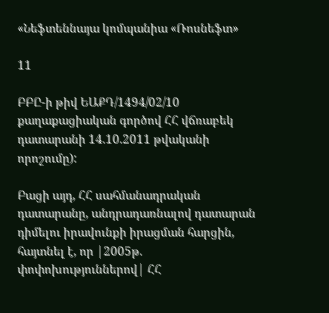«Նեֆտեննայա կոմպանիա «Ռոսնեֆտ»

11

ԲԲԸ-ի թիվ ԵԱՔԴ/1494/02/10 քաղաքացիական գործով ՀՀ վճռաբեկ դատարանի 14.10.2011 թվականի որոշումը):

Բացի այդ, ՀՀ սահմանադրական դատարանը, անդրադառնալով դատարան դիմելու իրավունքի իրացման հարցին, հայտնել է, որ |2005թ. փոփոխություններով| ՀՀ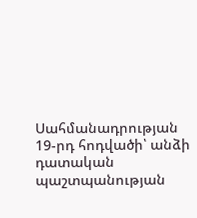Սահմանադրության 19-րդ հոդվածի՝ անձի դատական պաշտպանության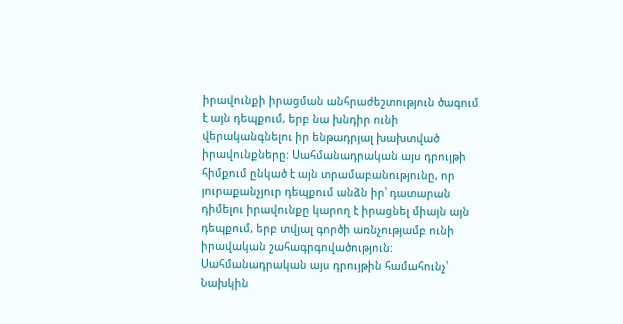իրավունքի իրացման անհրաժեշտություն ծագում է այն դեպքում, երբ նա խնդիր ունի վերականգնելու իր ենթադրյալ խախտված իրավունքները: Սահմանադրական այս դրույթի հիմքում ընկած է այն տրամաբանությունը, որ յուրաքանչյուր դեպքում անձն իր՝ դատարան դիմելու իրավունքը կարող է իրացնել միայն այն դեպքում, երբ տվյալ գործի առնչությամբ ունի իրավական շահագրգովածություն: Սահմանադրական այս դրույթին համահունչ՝ Նախկին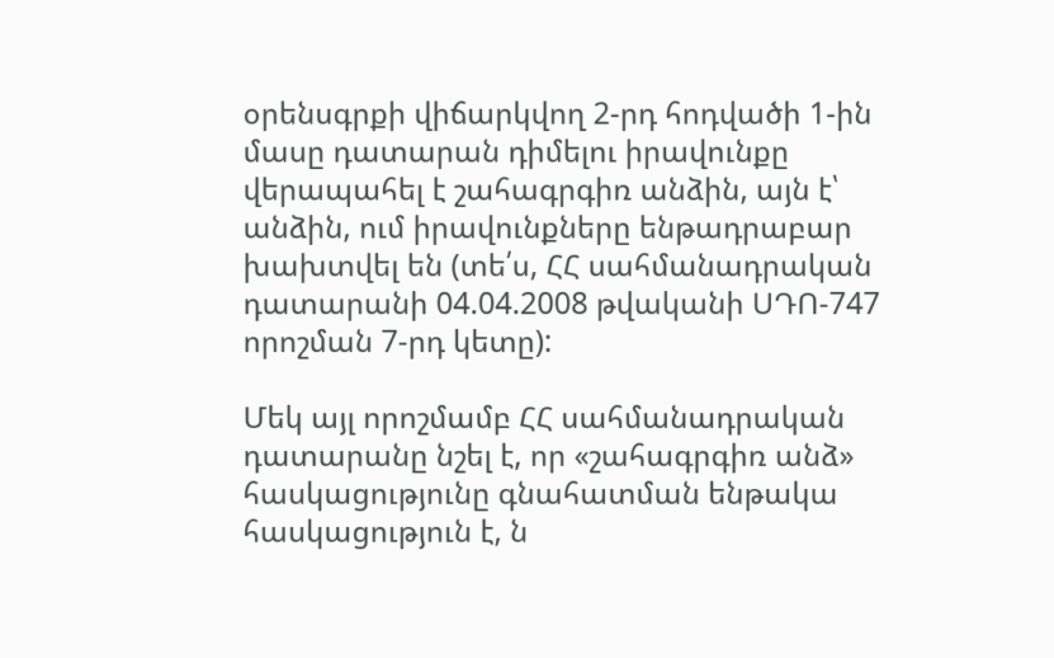օրենսգրքի վիճարկվող 2-րդ հոդվածի 1-ին մասը դատարան դիմելու իրավունքը վերապահել է շահագրգիռ անձին, այն է՝ անձին, ում իրավունքները ենթադրաբար խախտվել են (տե՛ս, ՀՀ սահմանադրական դատարանի 04.04.2008 թվականի ՍԴՈ-747 որոշման 7-րդ կետը):

Մեկ այլ որոշմամբ ՀՀ սահմանադրական դատարանը նշել է, որ «շահագրգիռ անձ» հասկացությունը գնահատման ենթակա հասկացություն է, ն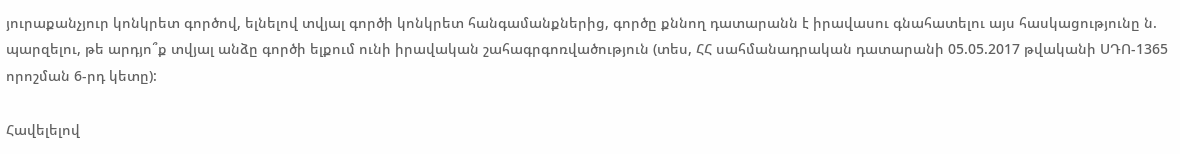յուրաքանչյուր կոնկրետ գործով, ելնելով տվյալ գործի կոնկրետ հանգամանքներից, գործը քննող դատարանն է իրավասու գնահատելու այս հասկացությունը ն. պարզելու, թե արդյո՞ք տվյալ անձը գործի ելքում ունի իրավական շահագրգոռվածություն (տես, ՀՀ սահմանադրական դատարանի 05.05.2017 թվականի ՍԴՈ-1365 որոշման 6-րդ կետը):

Հավելելով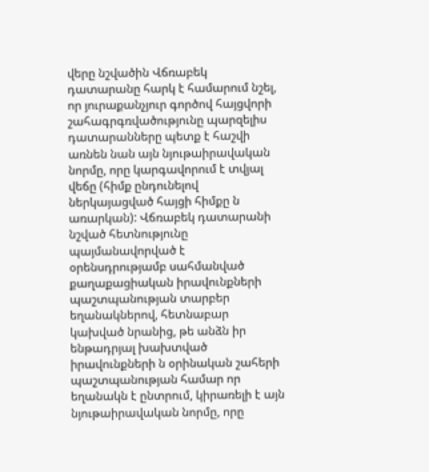վերը նշվածին Վճռաբեկ դատարանը հարկ է համարում նշել, որ յուրաքանչյուր գործով հայցվորի շահագրգռվածությունը պարզելիս դատարանները պետք է հաշվի առնեն նան այն նյութաիրավական նորմը, որը կարգավորում է տվյալ վեճը (հիմք ընդունելով ներկայացված հայցի հիմքը ն առարկան): Վճռաբեկ դատարանի նշված հետնությունը պայմանավորված է օրենսդրությամբ սահմանված քաղաքացիական իրավունքների պաշտպանության տարբեր եղանակներով, հետնաբար կախված նրանից, թե անձն իր ենթադրյալ խախտված իրավունքների ն օրինական շահերի պաշտպանության համար որ եղանակն է ընտրում, կիրառելի է այն նյութաիրավական նորմը, որը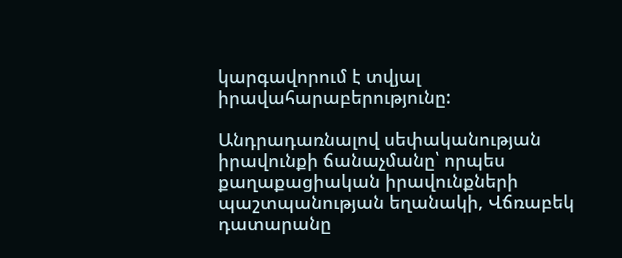կարգավորում է տվյալ իրավահարաբերությունը:

Անդրադառնալով սեփականության իրավունքի ճանաչմանը՝ որպես քաղաքացիական իրավունքների պաշտպանության եղանակի, Վճռաբեկ դատարանը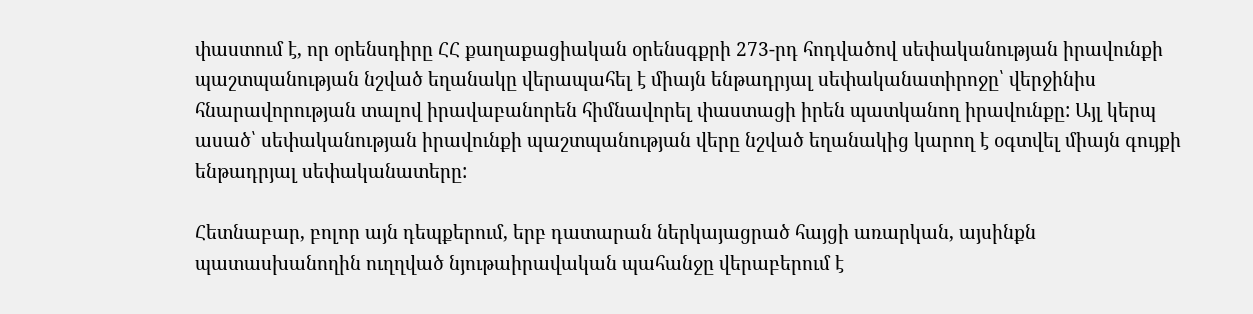փաստում է, որ օրենսդիրը ՀՀ քաղաքացիական օրենսգքրի 273-րդ հոդվածով սեփականության իրավունքի պաշտպանության նշված եղանակը վերապահել է միայն ենթադրյալ սեփականատիրոջը՝ վերջինիս հնարավորության տալով իրավաբանորեն հիմնավորել փաստացի իրեն պատկանող իրավունքը: Այլ կերպ ասած՝ սեփականության իրավունքի պաշտպանության վերը նշված եղանակից կարող է օգտվել միայն գույքի ենթադրյալ սեփականատերը:

Հետնաբար, բոլոր այն դեպքերում, երբ դատարան ներկայացրած հայցի առարկան, այսինքն պատասխանողին ուղղված նյութաիրավական պահանջը վերաբերում է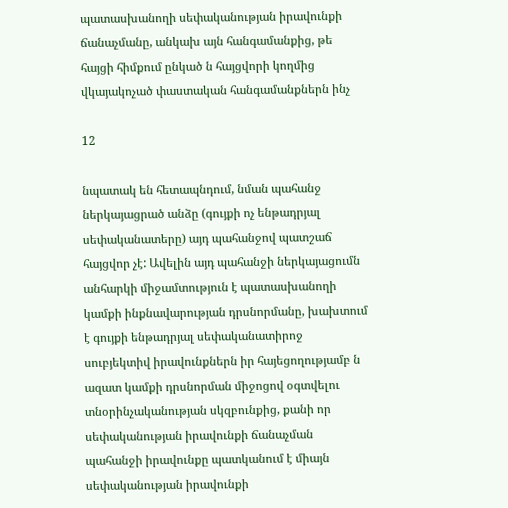պատասխանողի սեփականության իրավունքի ճանաչմանը, անկախ այն հանգամանքից, թե հայցի հիմքում ընկած ն հայցվորի կողմից վկայակոչած փաստական հանգամանքներն ինչ

12

նպատակ են հետապնդում, նման պահանջ ներկայացրած անձը (գույքի ոչ ենթադրյալ սեփականատերը) այդ պահանջով պատշաճ հայցվոր չէ: Ավելին այդ պահանջի ներկայացումն անհարկի միջամտություն է պատասխանողի կամքի ինքնավարության դրսնորմանը, խախտում է գույքի ենթադրյալ սեփականատիրոջ սուբյեկտիվ իրավունքներն իր հայեցողությամբ ն ազատ կամքի դրսնորման միջոցով օգտվելու տնօրինչականության սկզբունքից, քանի որ սեփականության իրավունքի ճանաչման պահանջի իրավունքը պատկանում է միայն սեփականության իրավունքի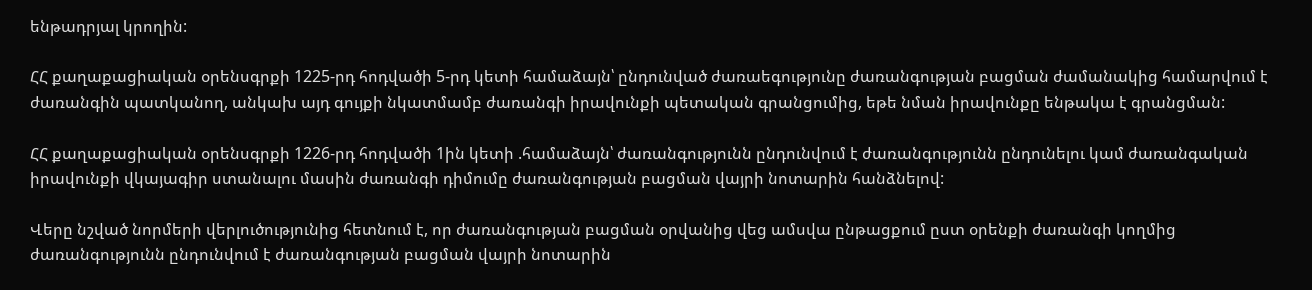ենթադրյալ կրողին:

ՀՀ քաղաքացիական օրենսգրքի 1225-րդ հոդվածի 5-րդ կետի համաձայն՝ ընդունված ժառաեգությունը ժառանգության բացման ժամանակից համարվում է ժառանգին պատկանող, անկախ այդ գույքի նկատմամբ ժառանգի իրավունքի պետական գրանցումից, եթե նման իրավունքը ենթակա է գրանցման:

ՀՀ քաղաքացիական օրենսգրքի 1226-րդ հոդվածի 1ին կետի .համաձայն՝ ժառանգությունն ընդունվում է ժառանգությունն ընդունելու կամ ժառանգական իրավունքի վկայագիր ստանալու մասին ժառանգի դիմումը ժառանգության բացման վայրի նոտարին հանձնելով:

Վերը նշված նորմերի վերլուծությունից հետնում է, որ ժառանգության բացման օրվանից վեց ամսվա ընթացքում ըստ օրենքի ժառանգի կողմից ժառանգությունն ընդունվում է ժառանգության բացման վայրի նոտարին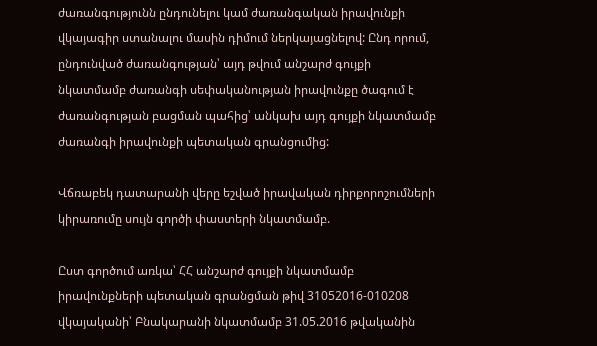ժառանգությունն ընդունելու կամ ժառանգական իրավունքի վկայագիր ստանալու մասին դիմում ներկայացնելով: Ընդ որում, ընդունված ժառանգության՝ այդ թվում անշարժ գույքի նկատմամբ ժառանգի սեփականության իրավունքը ծագում է ժառանգության բացման պահից՝ անկախ այդ գույքի նկատմամբ ժառանգի իրավունքի պետական գրանցումից:

Վճռաբեկ դատարանի վերը եշված իրավական դիրքորոշումների կիրառումը սույն գործի փաստերի նկատմամբ.

Ըստ գործում առկա՝ ՀՀ անշարժ գույքի նկատմամբ իրավունքների պետական գրանցման թիվ 31052016-010208 վկայականի՝ Բնակարանի նկատմամբ 31.05.2016 թվականին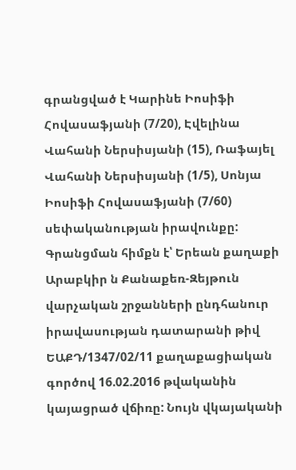գրանցված է Կարինե Իոսիֆի Հովասաֆյանի (7/20), Էվելինա Վահանի Ներսիսյանի (15), Ռաֆայել Վահանի Ներսիսյանի (1/5), Սոնյա Իոսիֆի Հովասաֆյանի (7/60) սեփականության իրավունքը: Գրանցման հիմքն է՝ Երեան քաղաքի Արաբկիր ն Քանաքեռ-Զեյթուն վարչական շրջանների ընդհանուր իրավասության դատարանի թիվ ԵԱՔԴ/1347/02/11 քաղաքացիական գործով 16.02.2016 թվականին կայացրած վճիռը: Նույն վկայականի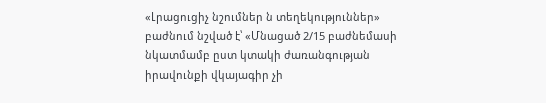«Լրացուցիչ նշումներ ն տեղեկություններ» բաժնում նշված է՝ «Մնացած 2/15 բաժնեմասի նկատմամբ ըստ կտակի ժառանգության իրավունքի վկայագիր չի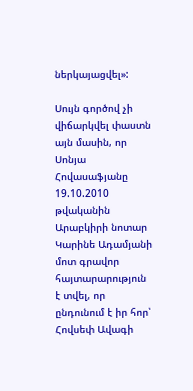ներկայացվել»:

Սույն գործով չի վիճարկվել փաստն այն մասին, որ Սոնյա Հովասաֆյանը 19.10.2010 թվականին Արաբկիրի նոտար Կարինե Ադամյանի մոտ գրավոր հայտարարություն է տվել, որ ընդունում է իր հոր՝ Հովսեփ Ավագի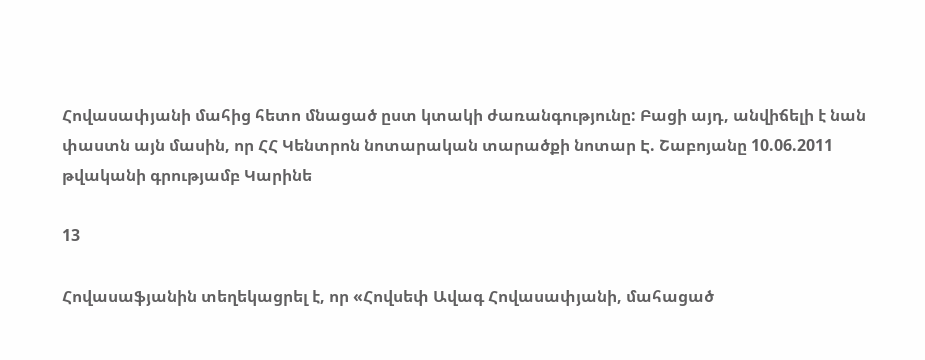Հովասափյանի մահից հետո մնացած ըստ կտակի ժառանգությունը: Բացի այդ, անվիճելի է նան փաստն այն մասին, որ ՀՀ Կենտրոն նոտարական տարածքի նոտար Է. Շաբոյանը 10.06.2011 թվականի գրությամբ Կարինե

13

Հովասաֆյանին տեղեկացրել է, որ «Հովսեփ Ավագ Հովասափյանի, մահացած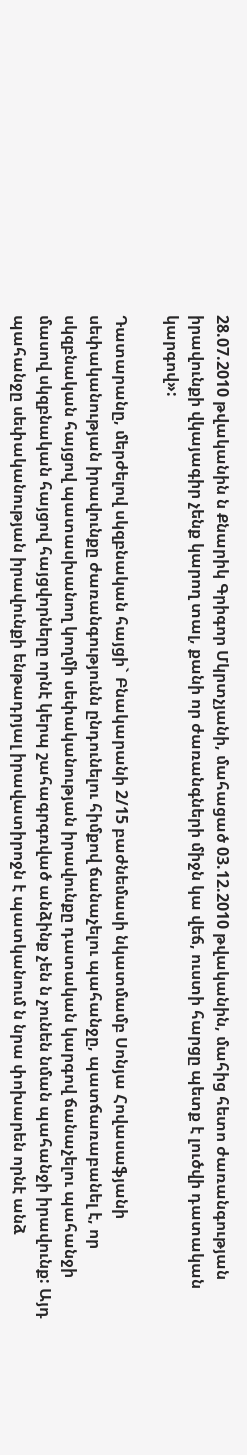28.07.2010 թվականին ն Քնարիկ Գրիգոր Մկրտչյանի, մահացած 03.12.2010 թվականին, մահից հետո ժառանգության իրավունքի վկայագիր չենք կարող տալ, քանի որ ժառանգների միջն կա վեճ, ուստի հարցը պետք է լուծվի դատական կարգով»:

Դատարանը, մերժելով սկզբնական հայցի` Բնակարանի 2/15 բաժնեմասի նկատմամբ Սոնյա Հովասաֆյանի սեփականության իրավունքը ժառանգությունն ընդունելու հիմքով ճանաչելու պահանջը, պատճառաբանել է, որ սկզբնական հայցով պատասխանող կողմի սեփականության իրավունքը դատական կարգով ճանաչելու պահանջի մասով սկզբնական հայցով հայցվորները որնէ կերպ շահագրգռված անձինք չեն ն չունեն նման պահանջի իրավունք: Այդ պահանջը սեփականության իրավունքի ենթադրյալ իրավատիրոջն է պատկանում ն նրա փոխարեն որնէ անձ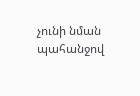չունի նման պահանջով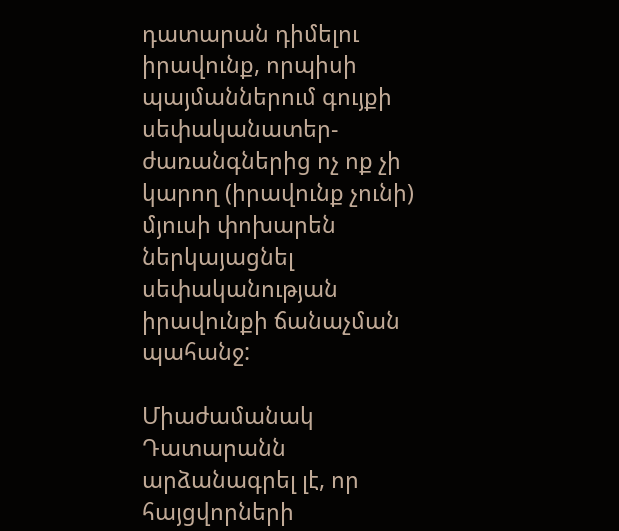դատարան դիմելու իրավունք, որպիսի պայմաններում գույքի սեփականատեր-ժառանգներից ոչ ոք չի կարող (իրավունք չունի) մյուսի փոխարեն ներկայացնել սեփականության իրավունքի ճանաչման պահանջ:

Միաժամանակ Դատարանն արձանագրել լէ, որ հայցվորների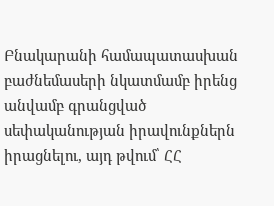Բնակարանի համապատասխան բաժնեմասերի նկատմամբ իրենց անվամբ գրանցված սեփականության իրավունքներն իրացնելու, այդ թվում՝ ՀՀ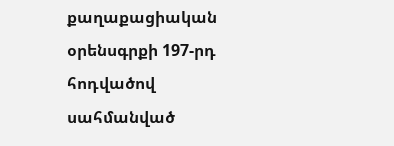քաղաքացիական օրենսգրքի 197-րդ հոդվածով սահմանված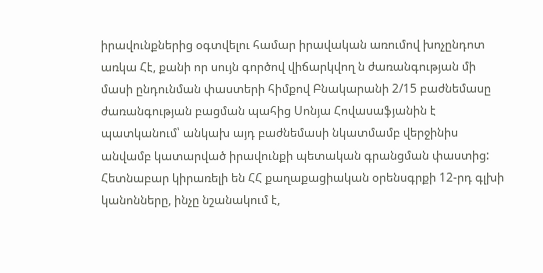իրավունքներից օգտվելու համար իրավական առումով խոչընդոտ առկա Հէ, քանի որ սույն գործով վիճարկվող ն ժառանգության մի մասի ընդունման փաստերի հիմքով Բնակարանի 2/15 բաժնեմասը ժառանգության բացման պահից Սոնյա Հովասաֆյանին է պատկանում՝ անկախ այդ բաժնեմասի նկատմամբ վերջինիս անվամբ կատարված իրավունքի պետական գրանցման փաստից: Հետնաբար կիրառելի են ՀՀ քաղաքացիական օրենսգրքի 12-րդ գլխի կանոնները, ինչը նշանակում է,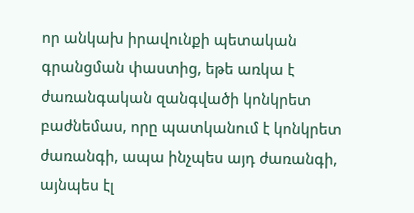որ անկախ իրավունքի պետական գրանցման փաստից, եթե առկա է ժառանգական զանգվածի կոնկրետ բաժնեմաս, որը պատկանում է կոնկրետ ժառանգի, ապա ինչպես այդ ժառանգի, այնպես էլ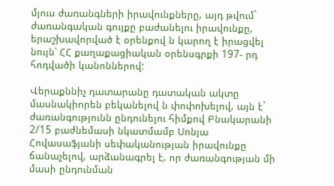մյուս ժառանգների իրավունքները, այդ թվում` ժառանգական գույքը բաժանելու իրավունքը, երաշխավորված է օրենքով ն կարող է իրացվել նույն՝ ՀՀ քաղաքացիական օրենսգրքի 197- րդ հոդվածի կանոններով:

Վերաքննիչ դատարանը դատական ակտը մասնակիորեն բեկանելով ն փոփոխելով, այն է` ժառանգությունն ընդունելու հիմքով Բնակարանի 2/15 բաժնեմասի նկատմամբ Սոնյա Հովասաֆյանի սեփականության իրավունքը ճանաչելով, արձանագրել է, որ ժառանգության մի մասի ընդունման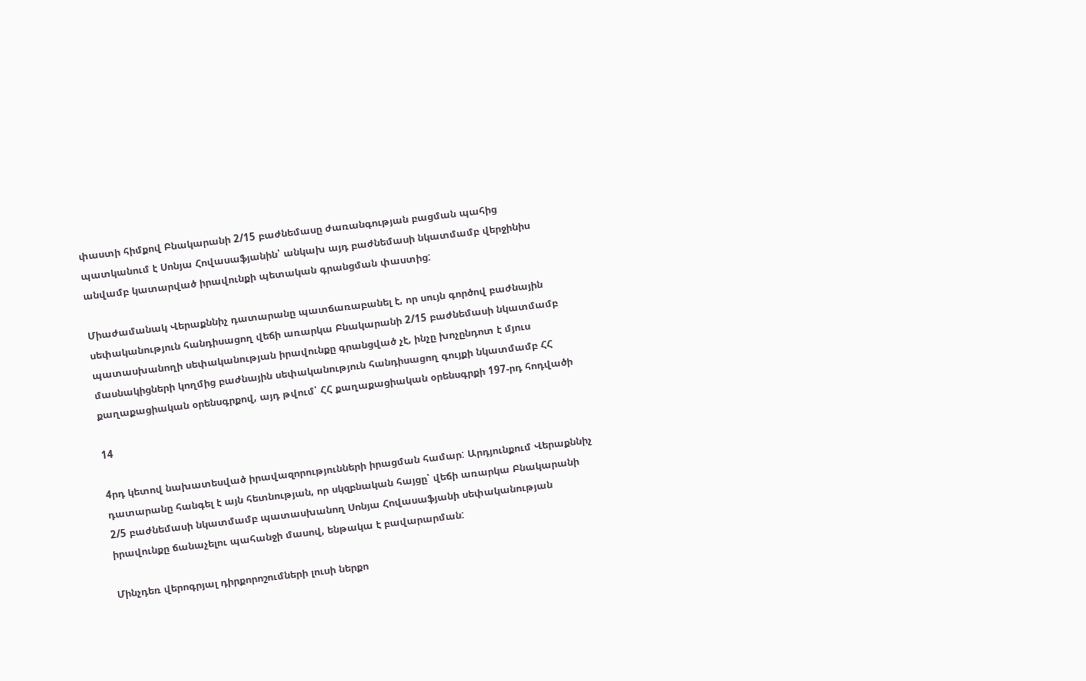փաստի հիմքով Բնակարանի 2/15 բաժնեմասը ժառանգության բացման պահից պատկանում է Սոնյա Հովասաֆյանին՝ անկախ այդ բաժնեմասի նկատմամբ վերջինիս անվամբ կատարված իրավունքի պետական գրանցման փաստից:

Միաժամանակ Վերաքննիչ դատարանը պատճառաբանել է, որ սույն գործով բաժնային սեփականություն հանդիսացող վեճի առարկա Բնակարանի 2/15 բաժնեմասի նկատմամբ պատասխանողի սեփականության իրավունքը գրանցված չէ, ինչը խոչընդոտ է մյուս մասնակիցների կողմից բաժնային սեփականություն հանդիսացող գույքի նկատմամբ ՀՀ քաղաքացիական օրենսգրքով, այդ թվում՝ ՀՀ քաղաքացիական օրենսգրքի 197-րդ հոդվածի

14

4րդ կետով նախատեսված իրավազորությունների իրացման համար: Արդյունքում Վերաքննիչ դատարանը հանգել է այն հետնության, որ սկզբնական հայցը՝ վեճի առարկա Բնակարանի 2/5 բաժնեմասի նկատմամբ պատասխանող Սոնյա Հովասաֆյանի սեփականության իրավունքը ճանաչելու պահանջի մասով, ենթակա է բավարարման:

Մինչդեռ վերոգրյալ դիրքորոշումների լուսի ներքո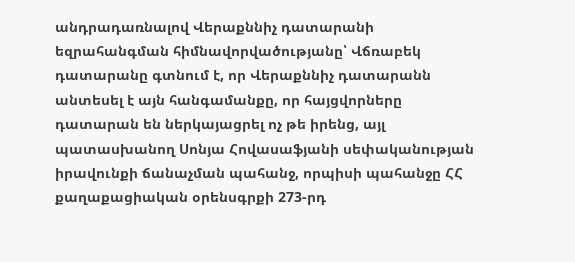անդրադառնալով Վերաքննիչ դատարանի եզրահանգման հիմնավորվածությանը՝ Վճռաբեկ դատարանը գտնում է, որ Վերաքննիչ դատարանն անտեսել է այն հանգամանքը, որ հայցվորները դատարան են ներկայացրել ոչ թե իրենց, այլ պատասխանող Սոնյա Հովասաֆյանի սեփականության իրավունքի ճանաչման պահանջ, որպիսի պահանջը ՀՀ քաղաքացիական օրենսգրքի 273-րդ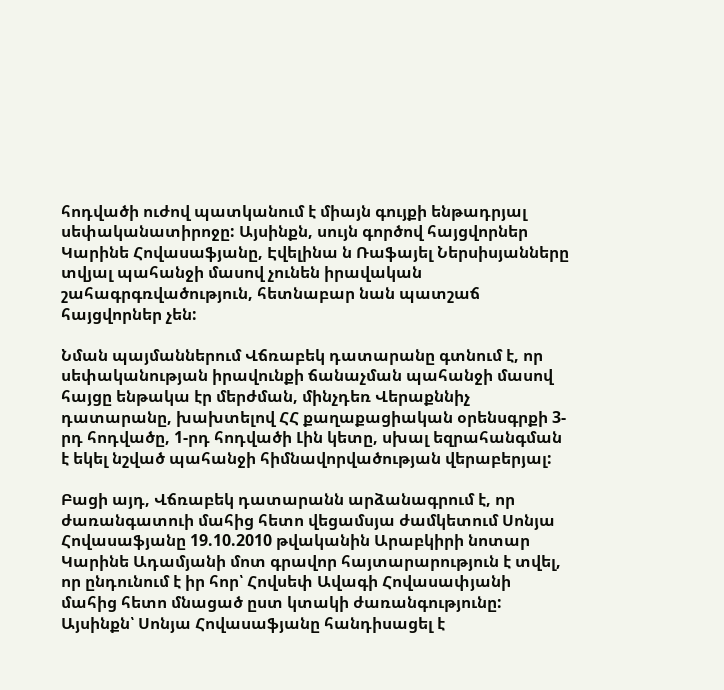հոդվածի ուժով պատկանում է միայն գույքի ենթադրյալ սեփականատիրոջը: Այսինքն, սույն գործով հայցվորներ Կարինե Հովասաֆյանը, Էվելինա ն Ռաֆայել Ներսիսյանները տվյալ պահանջի մասով չունեն իրավական շահագրգռվածություն, հետնաբար նան պատշաճ հայցվորներ չեն:

Նման պայմաններում Վճռաբեկ դատարանը գտնում է, որ սեփականության իրավունքի ճանաչման պահանջի մասով հայցը ենթակա էր մերժման, մինչդեռ Վերաքննիչ դատարանը, խախտելով ՀՀ քաղաքացիական օրենսգրքի 3-րդ հոդվածը, 1-րդ հոդվածի Լին կետը, սխալ եզրահանգման է եկել նշված պահանջի հիմնավորվածության վերաբերյալ:

Բացի այդ, Վճռաբեկ դատարանն արձանագրում է, որ ժառանգատուի մահից հետո վեցամսյա ժամկետում Սոնյա Հովասաֆյանը 19.10.2010 թվականին Արաբկիրի նոտար Կարինե Ադամյանի մոտ գրավոր հայտարարություն է տվել, որ ընդունում է իր հոր՝ Հովսեփ Ավագի Հովասափյանի մահից հետո մնացած ըստ կտակի ժառանգությունը: Այսինքն՝ Սոնյա Հովասաֆյանը հանդիսացել է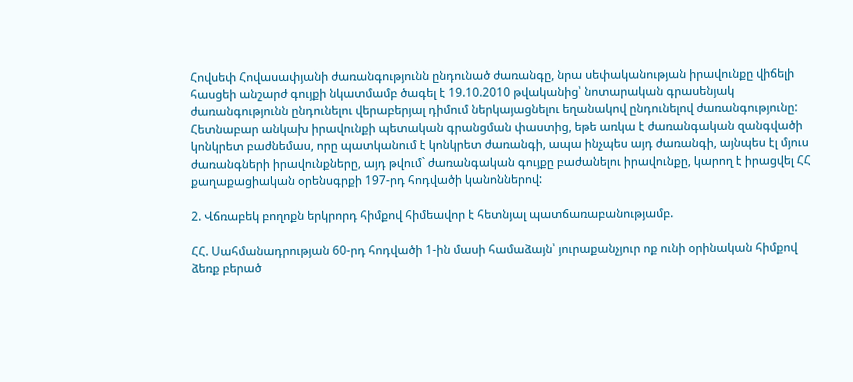Հովսեփ Հովասափյանի ժառանգությունն ընդունած ժառանգը, նրա սեփականության իրավունքը վիճելի հասցեի անշարժ գույքի նկատմամբ ծագել է 19.10.2010 թվականից՝ նոտարական գրասենյակ ժառանգությունն ընդունելու վերաբերյալ դիմում ներկայացնելու եղանակով ընդունելով ժառանգությունը: Հետնաբար անկախ իրավունքի պետական գրանցման փաստից, եթե առկա է ժառանգական զանգվածի կոնկրետ բաժնեմաս, որը պատկանում է կոնկրետ ժառանգի, ապա ինչպես այդ ժառանգի, այնպես էլ մյուս ժառանգների իրավունքները, այդ թվում` ժառանգական գույքը բաժանելու իրավունքը, կարող է իրացվել ՀՀ քաղաքացիական օրենսգրքի 197-րդ հոդվածի կանոններով:

2. Վճռաբեկ բողոքն երկրորդ հիմքով հիմեավոր է հետնյալ պատճառաբանությամբ.

ՀՀ. Սահմանադրության 60-րդ հոդվածի 1-ին մասի համաձայն՝ յուրաքանչյուր ոք ունի օրինական հիմքով ձեռք բերած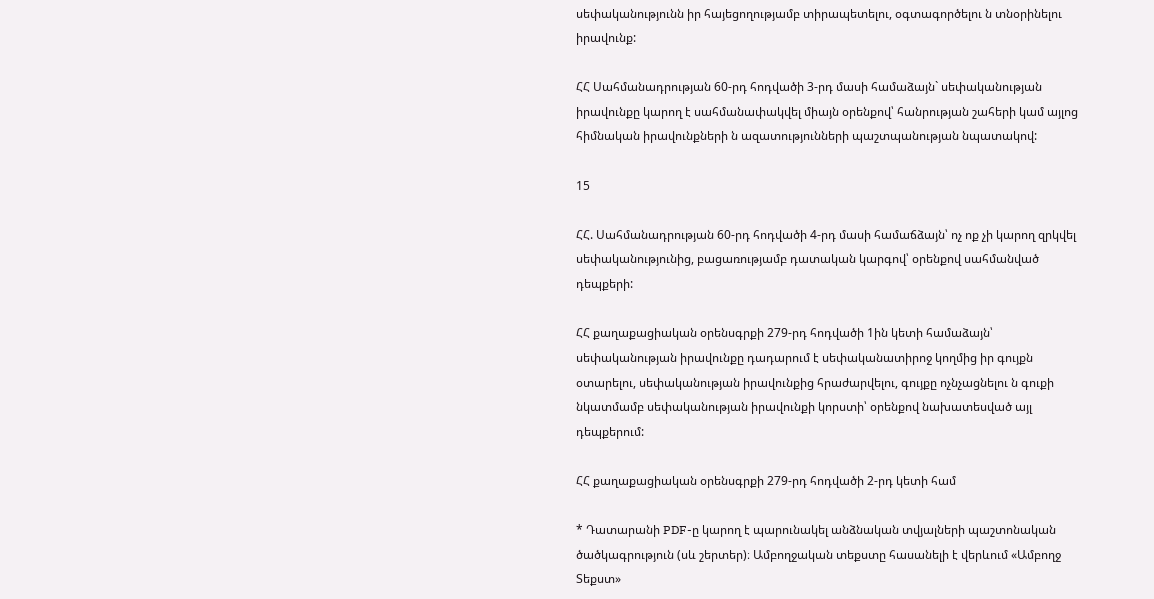սեփականությունն իր հայեցողությամբ տիրապետելու, օգտագործելու ն տնօրինելու իրավունք:

ՀՀ Սահմանադրության 60-րդ հոդվածի 3-րդ մասի համաձայն` սեփականության իրավունքը կարող է սահմանափակվել միայն օրենքով՝ հանրության շահերի կամ այլոց հիմնական իրավունքների ն ազատությունների պաշտպանության նպատակով:

15

ՀՀ. Սահմանադրության 60-րդ հոդվածի 4-րդ մասի համաճձայն՝ ոչ ոք չի կարող զրկվել սեփականությունից, բացառությամբ դատական կարգով՝ օրենքով սահմանված դեպքերի:

ՀՀ քաղաքացիական օրենսգրքի 279-րդ հոդվածի 1ին կետի համաձայն՝ սեփականության իրավունքը դադարում է սեփականատիրոջ կողմից իր գույքն օտարելու, սեփականության իրավունքից հրաժարվելու, գույքը ոչնչացնելու ն գուքի նկատմամբ սեփականության իրավունքի կորստի՝ օրենքով նախատեսված այլ դեպքերում:

ՀՀ քաղաքացիական օրենսգրքի 279-րդ հոդվածի 2-րդ կետի համ

* Դատարանի PDF-ը կարող է պարունակել անձնական տվյալների պաշտոնական ծածկագրություն (սև շերտեր)։ Ամբողջական տեքստը հասանելի է վերևում «Ամբողջ Տեքստ»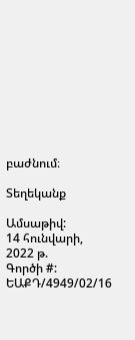բաժնում։

Տեղեկանք

Ամսաթիվ:
14 հունվարի, 2022 թ.
Գործի #:
ԵԱՔԴ/4949/02/16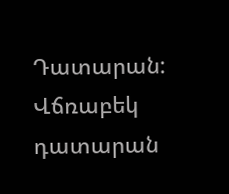Դատարան:
Վճռաբեկ դատարան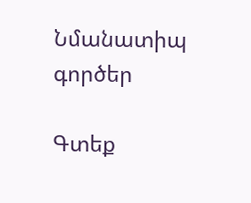Նմանատիպ գործեր

Գտեք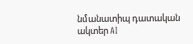նմանատիպ դատական ակտեր AI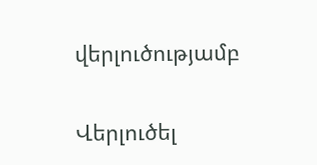վերլուծությամբ

Վերլուծել